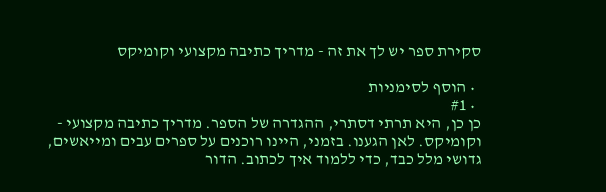סקירת ספר יש לך את זה - מדריך כתיבה מקצועי וקומיקס

  • הוסף לסימניות
  • #1
כן כן, היא תרתי דסתרי, ההגדרה של הספר. מדריך כתיבה מקצועי - וקומיקס. לאן הגענו. בזמני, היינו רוכנים על ספרים עבים ומייאשים, גדושי מלל כבד, כדי ללמוד איך לכתוב. הדור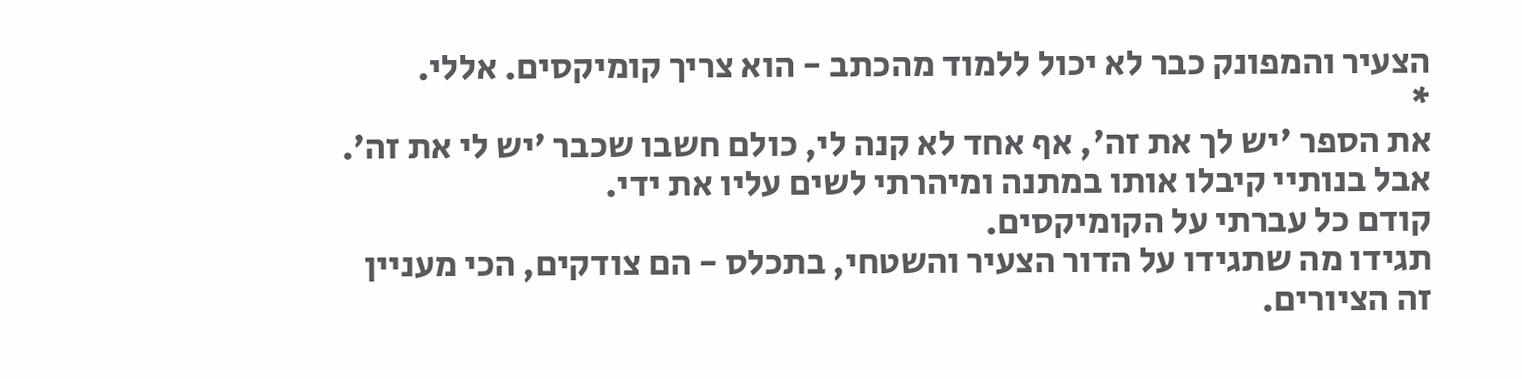הצעיר והמפונק כבר לא יכול ללמוד מהכתב - הוא צריך קומיקסים. אללי.
*
את הספר 'יש לך את זה', אף אחד לא קנה לי, כולם חשבו שכבר ’יש לי את זה’. אבל בנותיי קיבלו אותו במתנה ומיהרתי לשים עליו את ידי.
קודם כל עברתי על הקומיקסים.
תגידו מה שתגידו על הדור הצעיר והשטחי, בתכלס - הם צודקים, הכי מעניין זה הציורים.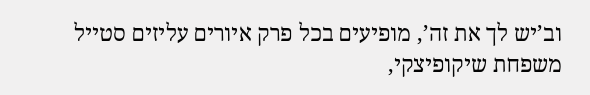וב’יש לך את זה’, מופיעים בכל פרק איורים עליזים סטייל משפחת שיקופיצקי,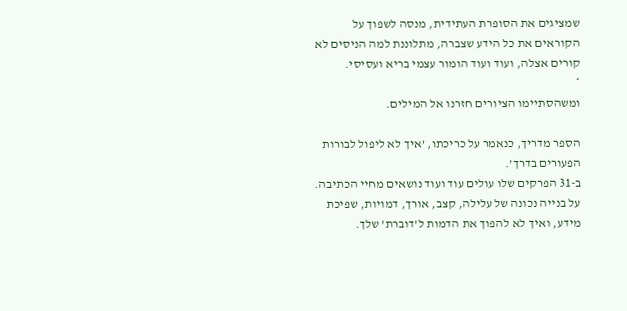שמציגים את הסופרת העתידית, מנסה לשפוך על הקוראים את כל הידע שצברה, מתלוננת למה הניסים לא קורים אצלה, ועוד ועוד הומור עצמי בריא ועסיסי.
*
ומשהסתיימו הציורים חזרנו אל המילים.

הספר מדריך, כנאמר על כריכתו, ’איך לא ליפול לבורות הפעורים בדרך’.
ב-31 הפרקים שלו עולים עוד ועוד נושאים מחיי הכתיבה. על בנייה נכונה של עלילה, קצב, אורך, דמויות, שפיכת מידע, ואיך לא להפוך את הדמות ל’דוברת’ שלך.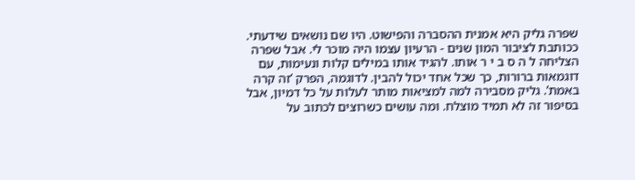שפרה גליק היא אמנית ההסברה והפישוט. היו שם נושאים שידעתי. ככותבת לציבור המון שנים - הרעיון עצמו היה מוכר לי. אבל שפרה הצליחה ל ה ס ב י ר אותו. להגיד אותו במילים קלות ונעימות, עם דוגמאות ברורות, כך שכל אחד יכול להבין. לדוגמה, הפרק ’זה קרה באמת’. גליק מסבירה למה למציאות מותר לעלות על כל דמיון, אבל בסיפור זה לא תמיד מוצלח. ומה עושים כשרוצים לכתוב על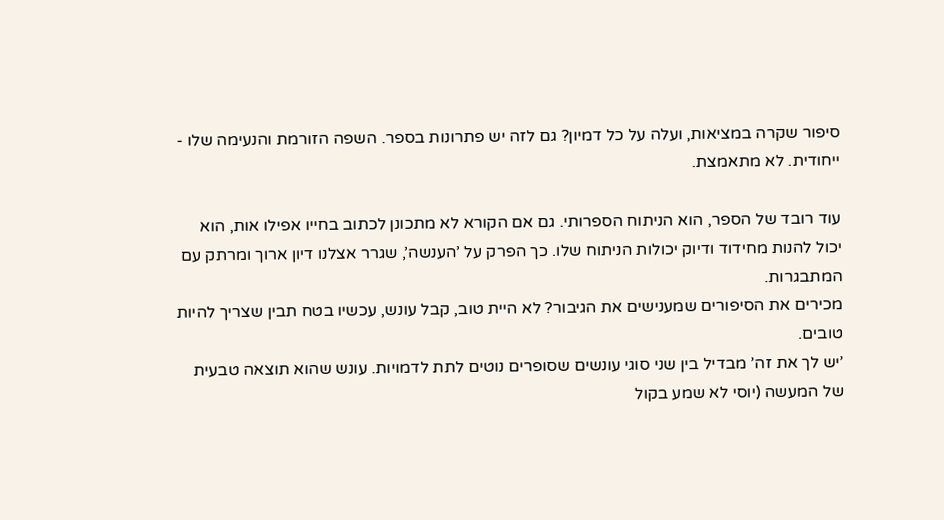סיפור שקרה במציאות, ועלה על כל דמיון? גם לזה יש פתרונות בספר. השפה הזורמת והנעימה שלו - ייחודית. לא מתאמצת.

עוד רובד של הספר, הוא הניתוח הספרותי. גם אם הקורא לא מתכונן לכתוב בחייו אפילו אות, הוא יכול להנות מחידוד ודיוק יכולות הניתוח שלו. כך הפרק על ’הענשה’, שגרר אצלנו דיון ארוך ומרתק עם המתבגרות.
מכירים את הסיפורים שמענישים את הגיבור? לא היית טוב, קבל עונש, עכשיו בטח תבין שצריך להיות טובים.
’יש לך את זה’ מבדיל בין שני סוגי עונשים שסופרים נוטים לתת לדמויות. עונש שהוא תוצאה טבעית של המעשה (יוסי לא שמע בקול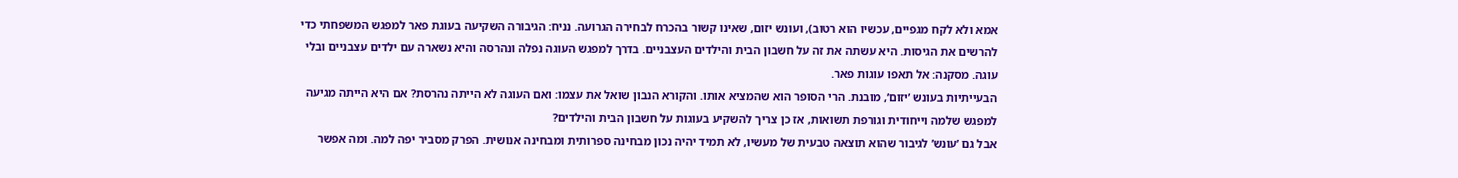אמא ולא לקח מגפיים, עכשיו הוא רטוב), ועונש יזום, שאינו קשור בהכרח לבחירה הגרועה. נניח: הגיבורה השקיעה בעוגת פאר למפגש המשפחתי כדי להרשים את הגיסות. היא עשתה את זה על חשבון הבית והילדים העצבניים. בדרך למפגש העוגה נפלה ונהרסה והיא נשארה עם ילדים עצבניים ובלי עוגה. מסקנה: אל תאפו עוגות פאר.
הבעייתיות בעונש ’יזום’, מובנת. הרי הסופר הוא שהמציא אותו. והקורא הנבון שואל את עצמו: ואם העוגה לא הייתה נהרסת? אם היא הייתה מגיעה למפגש שלמה וייחודית וגורפת תשואות, אז כן צריך להשקיע בעוגות על חשבון הבית והילדים?
אבל גם ’עונש’ לגיבור שהוא תוצאה טבעית של מעשיו, לא תמיד יהיה נכון מבחינה ספרותית ומבחינה אנושית. הפרק מסביר יפה למה. ומה אפשר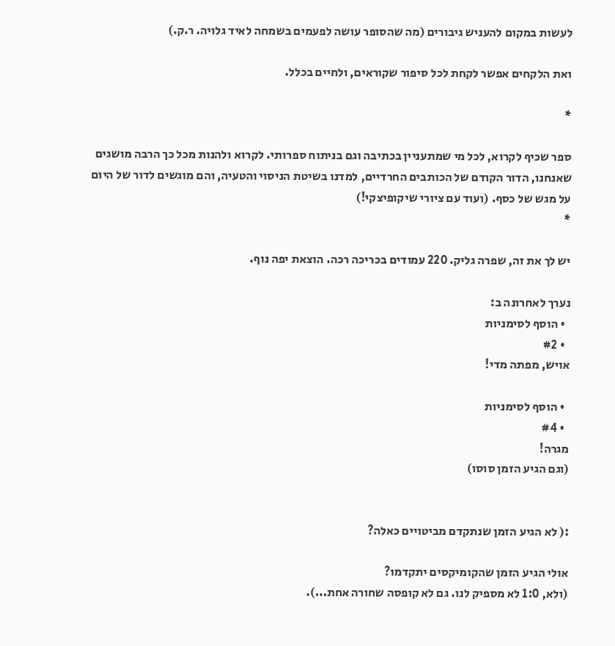לעשות במקום להעניש גיבורים (מה שהסופר עושה לפעמים בשמחה לאיד גלויה. ר.ק.)

ואת הלקחים אפשר לקחת לכל סיפור שקוראים, ולחיים בכלל.

*

ספר שכיף לקרוא, לכל מי שמתעניין בכתיבה וגם בניתוח ספרותי. לקרוא ולהנות מכל כך הרבה מושגים שאנחנו, הדור הקודם של הכותבים החרדיים, למדנו בשיטת הניסוי והטעיה, והם מוגשים לדור של היום על מגש של כסף. (ועוד עם ציורי שיקופיצקי!)
*

יש לך את זה, שפרה גליק. 220 עמודים בכריכה רכה. הוצאת יפה נוף.

נערך לאחרונה ב:
  • הוסף לסימניות
  • #2
אויש, מפתה מדי!

  • הוסף לסימניות
  • #4
מגרה!
(וגם הגיע הזמן סוסו)


:( לא הגיע הזמן שנתקדם מביטויים כאלה?

אולי הגיע הזמן שהקומיקסים יתקדמו?
(ולא, 1:0 לא מספיק לנו. גם לא קופסה שחורה אחת...).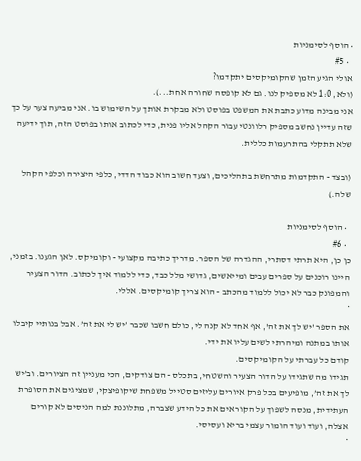• הוסף לסימניות
  • #5
אולי הגיע הזמן שהקומיקסים יתקדמו?
(ולא, 1:0 לא מספיק לנו. גם לא קופסה שחורה אחת...).
אני מבינה מדוע כתבת את המשפט בפוסט ולא מבקרת אותך על השימוש בו. אני מביעה צער על כך שזה עדיין נחשב מספיק רלוונטי עבור הקהל אליו פנית, כדי לכתוב אותו בפוסט הזה, תוך ידיעה שלא תתקלי בהתרעמות כללית.

(ובצד - התקדמות מתרחשת בתהליכים, וצעד חשוב הוא כבוד הדדי, כלפי היצירה וכלפי הקהל שלה.)

  • הוסף לסימניות
  • #6
כן כן, היא תרתי דסתרי, ההגדרה של הספר. מדריך כתיבה מקצועי - וקומיקס. לאן הגענו. בזמני, היינו רוכנים על ספרים עבים ומייאשים, גדושי מלל כבד, כדי ללמוד איך לכתוב. הדור הצעיר והמפונק כבר לא יכול ללמוד מהכתב - הוא צריך קומיקסים. אללי.
*
את הספר 'יש לך את זה', אף אחד לא קנה לי, כולם חשבו שכבר ’יש לי את זה’. אבל בנותיי קיבלו אותו במתנה ומיהרתי לשים עליו את ידי.
קודם כל עברתי על הקומיקסים.
תגידו מה שתגידו על הדור הצעיר והשטחי, בתכלס - הם צודקים, הכי מעניין זה הציורים. וב’יש לך את זה’, מופיעים בכל פרק איורים עליזים סטייל משפחת שיקופיצקי, שמציגים את הסופרת העתידית, מנסה לשפוך על הקוראים את כל הידע שצברה, מתלוננת למה הניסים לא קורים אצלה, ועוד ועוד הומור עצמי בריא ועסיסי.
*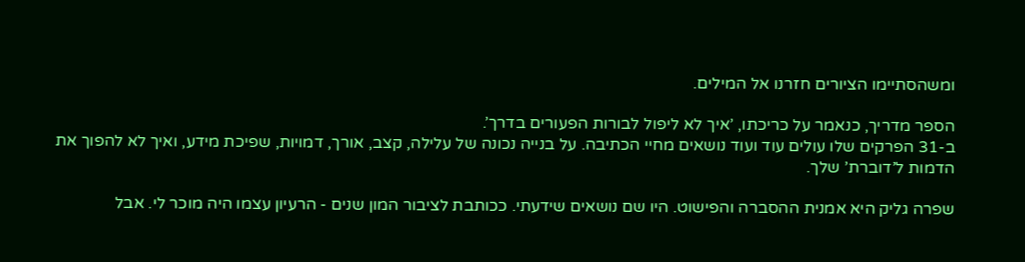ומשהסתיימו הציורים חזרנו אל המילים.

הספר מדריך, כנאמר על כריכתו, ’איך לא ליפול לבורות הפעורים בדרך’.
ב-31 הפרקים שלו עולים עוד ועוד נושאים מחיי הכתיבה. על בנייה נכונה של עלילה, קצב, אורך, דמויות, שפיכת מידע, ואיך לא להפוך את הדמות ל’דוברת’ שלך.

שפרה גליק היא אמנית ההסברה והפישוט. היו שם נושאים שידעתי. ככותבת לציבור המון שנים - הרעיון עצמו היה מוכר לי. אבל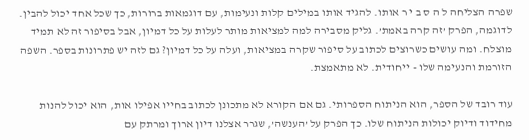שפרה הצליחה ל ה ס ב י ר אותו. להגיד אותו במילים קלות ונעימות, עם דוגמאות ברורות, כך שכל אחד יכול להבין. לדוגמה, הפרק ’זה קרה באמת’. גליק מסבירה למה למציאות מותר לעלות על כל דמיון, אבל בסיפור זה לא תמיד מוצלח. ומה עושים כשרוצים לכתוב על סיפור שקרה במציאות, ועלה על כל דמיון? גם לזה יש פתרונות בספר. השפה הזורמת והנעימה שלו - ייחודית. לא מתאמצת.

עוד רובד של הספר, הוא הניתוח הספרותי. גם אם הקורא לא מתכונן לכתוב בחייו אפילו אות, הוא יכול להנות מחידוד ודיוק יכולות הניתוח שלו. כך הפרק על ’הענשה’, שגרר אצלנו דיון ארוך ומרתק עם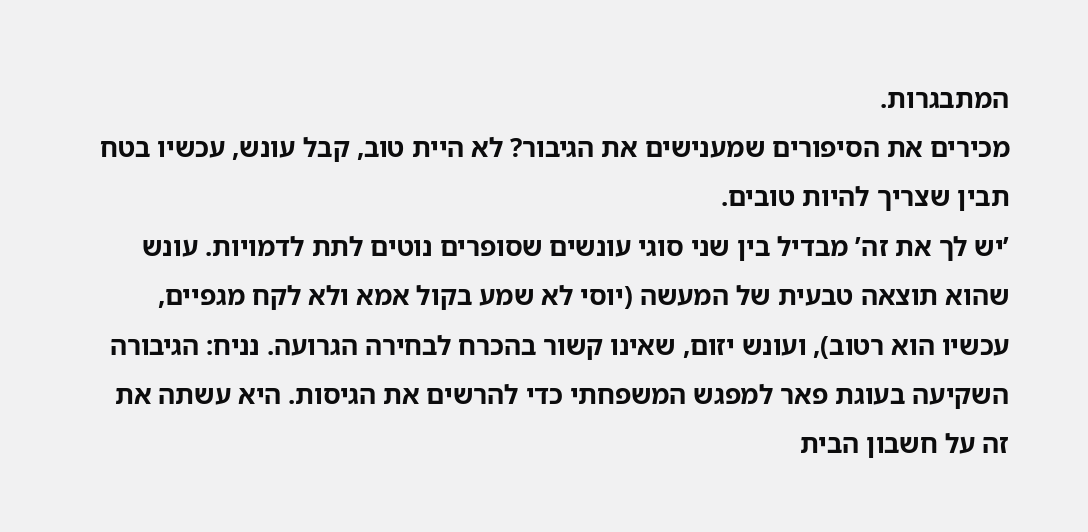המתבגרות.
מכירים את הסיפורים שמענישים את הגיבור? לא היית טוב, קבל עונש, עכשיו בטח תבין שצריך להיות טובים.
’יש לך את זה’ מבדיל בין שני סוגי עונשים שסופרים נוטים לתת לדמויות. עונש שהוא תוצאה טבעית של המעשה (יוסי לא שמע בקול אמא ולא לקח מגפיים, עכשיו הוא רטוב), ועונש יזום, שאינו קשור בהכרח לבחירה הגרועה. נניח: הגיבורה השקיעה בעוגת פאר למפגש המשפחתי כדי להרשים את הגיסות. היא עשתה את זה על חשבון הבית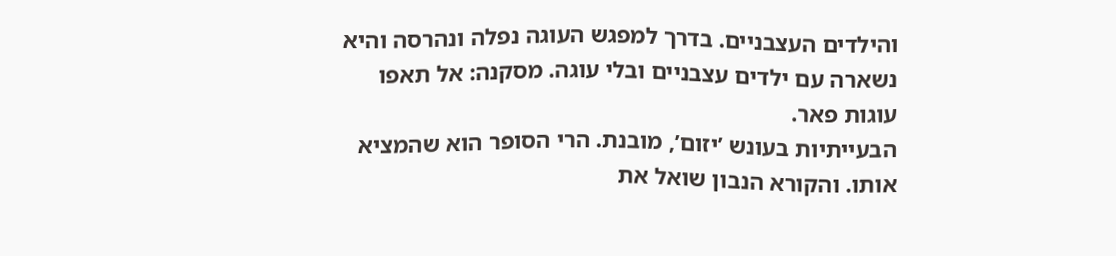והילדים העצבניים. בדרך למפגש העוגה נפלה ונהרסה והיא נשארה עם ילדים עצבניים ובלי עוגה. מסקנה: אל תאפו עוגות פאר.
הבעייתיות בעונש ’יזום’, מובנת. הרי הסופר הוא שהמציא אותו. והקורא הנבון שואל את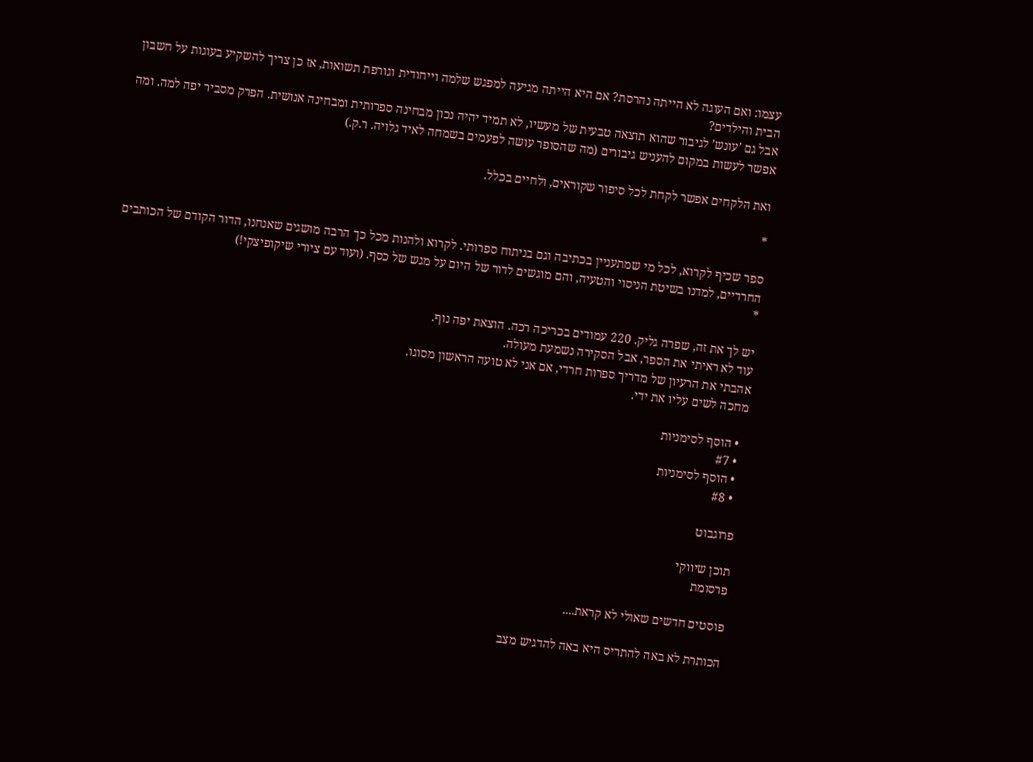עצמו: ואם העוגה לא הייתה נהרסת? אם היא הייתה מגיעה למפגש שלמה וייחודית וגורפת תשואות, אז כן צריך להשקיע בעוגות על חשבון הבית והילדים?
אבל גם ’עונש’ לגיבור שהוא תוצאה טבעית של מעשיו, לא תמיד יהיה נכון מבחינה ספרותית ומבחינה אנושית. הפרק מסביר יפה למה. ומה אפשר לעשות במקום להעניש גיבורים (מה שהסופר עושה לפעמים בשמחה לאיד גלויה. ר.ק.)

ואת הלקחים אפשר לקחת לכל סיפור שקוראים, ולחיים בכלל.

*

ספר שכיף לקרוא, לכל מי שמתעניין בכתיבה וגם בניתוח ספרותי. לקרוא ולהנות מכל כך הרבה מושגים שאנחנו, הדור הקודם של הכותבים החרדיים, למדנו בשיטת הניסוי והטעיה, והם מוגשים לדור של היום על מגש של כסף. (ועוד עם ציורי שיקופיצקי!)
*

יש לך את זה, שפרה גליק. 220 עמודים בכריכה רכה. הוצאת יפה נוף.
עוד לא ראיתי את הספר, אבל הסקירה נשמעת מעולה.
אהבתי את הרעיון של מדריך ספרות חרדי, אם אני לא טועה הראשון מסוגו.
מחכה לשים עליו את ידי.

  • הוסף לסימניות
  • #7
  • הוסף לסימניות
  • #8

פרוגבוט

תוכן שיווקי
פרסומת

פוסטים חדשים שאולי לא קראת....

הכותרת לא באה להתריס היא באה להדגיש מצב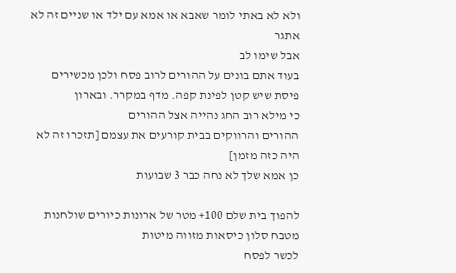ולא לא באתי לומר שאבא או אמא עם ילד או שניים זה לא אתגר
אבל שימו לב
בעוד אתם בונים על ההורים לרוב פסח ולכן מכשירים פיסת שיש קטן לפינת קפה. מדף במקרר. ובארון
כי מילא רוב החג נהייה אצל ההורים
ההורים והרווקים בבית קורעים את עצמם [תזכרו זה לא היה כזה מזמן]
כן אמא שלך לא נחה כבר 3 שבועות

להפוך בית שלם 100+ מטר של ארונות כיורים שולחנות מטבח סלון כיסאות מזווה מיטות
לכשר לפסח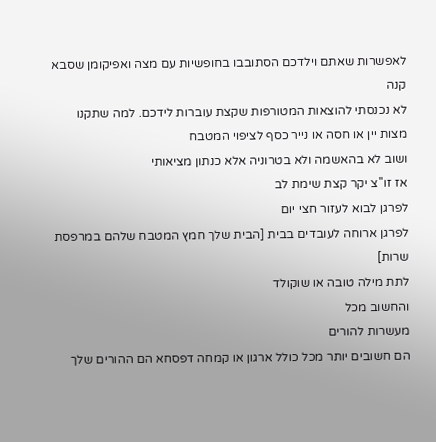לאפשרות שאתם וילדכם הסתובבו בחופשיות עם מצה ואפיקומן שסבא קנה
לא נכנסתי להוצאות המטורפות שקצת עוברות לידכם. למה שתקנו מצות יין או חסה או נייר כסף לציפוי המטבח
ושוב לא בהאשמה ולא בטרוניה אלא כנתון מציאותי
אז זו''צ יקר קצת שימת לב
לפרגן לבוא לעזור חצי יום
לפרגן ארוחה לעובדים בבית [הבית שלך חמץ המטבח שלהם במרפסת שרות]
לתת מילה טובה או שוקולד
והחשוב מכל
מעשרות להורים
הם חשובים יותר מכל כולל ארגון או קמחה דפסחא הם ההורים שלך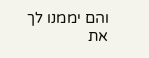והם יממנו לך את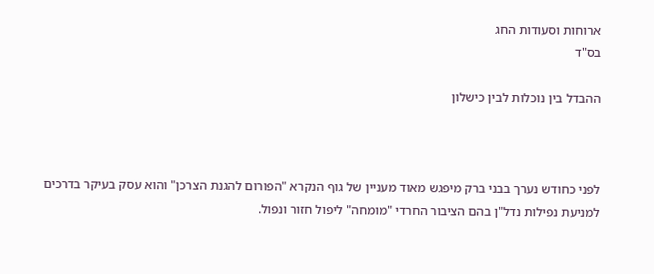ארוחות וסעודות החג
בס"ד

ההבדל בין נוכלות לבין כישלון



לפני כחודש נערך בבני ברק מיפגש מאוד מעניין של גוף הנקרא "הפורום להגנת הצרכן" והוא עסק בעיקר בדרכים למניעת נפילות נדל"ן בהם הציבור החרדי "מומחה" ליפול חזור ונפול.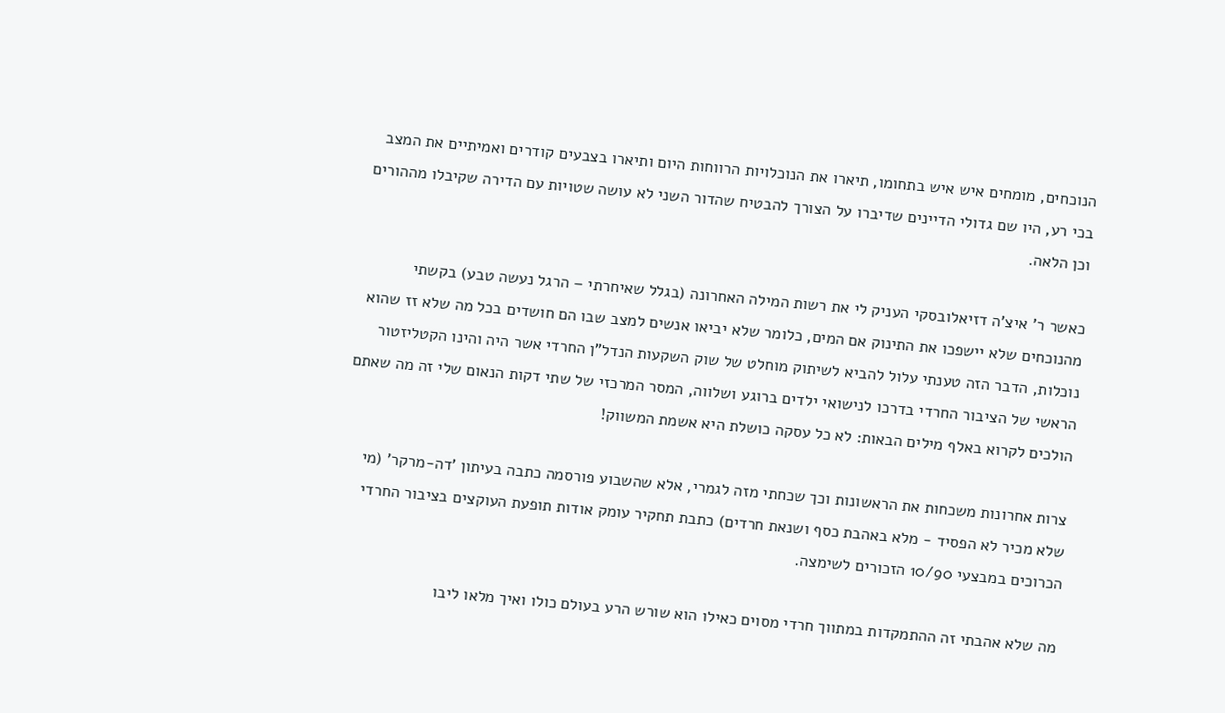הנוכחים, מומחים איש איש בתחומו, תיארו את הנוכלויות הרווחות היום ותיארו בצבעים קודרים ואמיתיים את המצב בכי רע, היו שם גדולי הדיינים שדיברו על הצורך להבטיח שהדור השני לא עושה שטויות עם הדירה שקיבלו מההורים וכן הלאה.

כאשר ר' איצ'ה דזיאלובסקי העניק לי את רשות המילה האחרונה (בגלל שאיחרתי – הרגל נעשה טבע) בקשתי מהנוכחים שלא יישפכו את התינוק אם המים, כלומר שלא יביאו אנשים למצב שבו הם חושדים בכל מה שלא זז שהוא נוכלות, הדבר הזה טענתי עלול להביא לשיתוק מוחלט של שוק השקעות הנדל"ן החרדי אשר היה והינו הקטליזטור הראשי של הציבור החרדי בדרכו לנישואי ילדים ברוגע ושלווה, המסר המרכזי של שתי דקות הנאום שלי זה מה שאתם הולכים לקרוא באלף מילים הבאות: לא כל עסקה כושלת היא אשמת המשווק!

צרות אחרונות משכחות את הראשונות וכך שכחתי מזה לגמרי, אלא שהשבוע פורסמה כתבה בעיתון 'דה-מרקר' (מי שלא מכיר לא הפסיד - מלא באהבת כסף ושנאת חרדים) כתבת תחקיר עומק אודות תופעת העוקצים בציבור החרדי הכרוכים במבצעי 10/90 הזכורים לשימצה.

מה שלא אהבתי זה ההתמקדות במתווך חרדי מסוים כאילו הוא שורש הרע בעולם כולו ואיך מלאו ליבו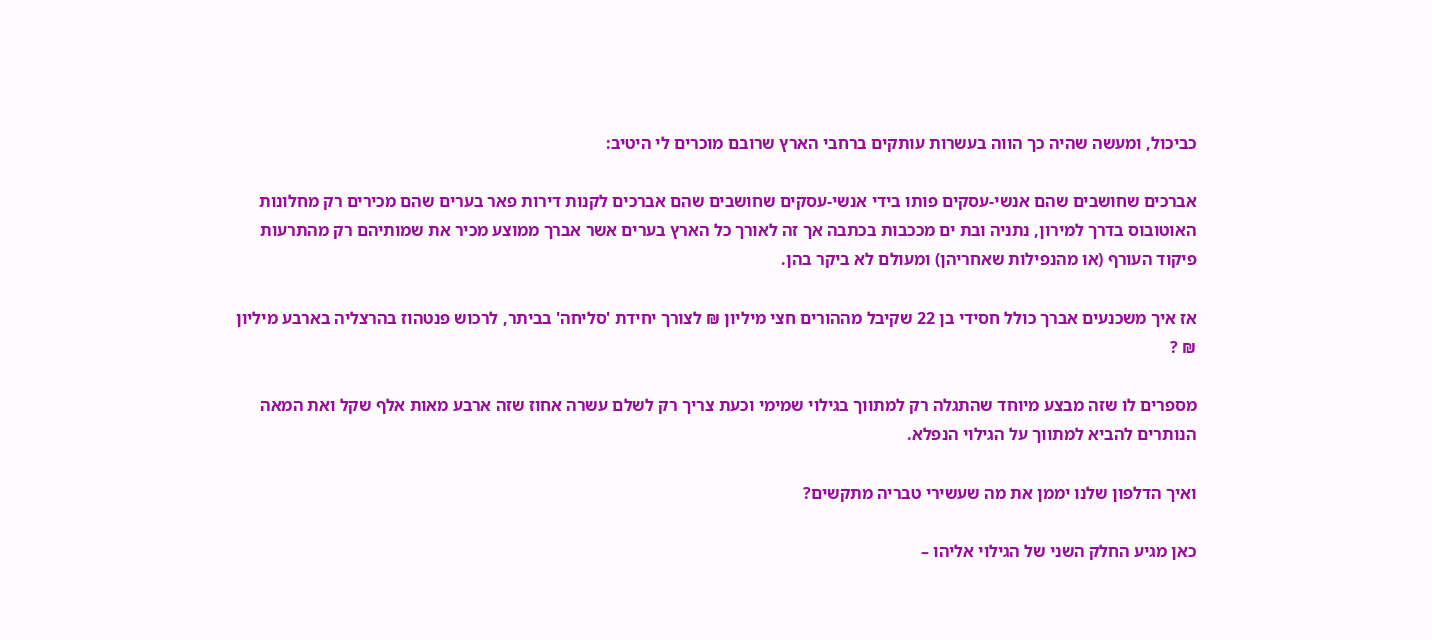כביכול, ומעשה שהיה כך הווה בעשרות עותקים ברחבי הארץ שרובם מוכרים לי היטיב:

אברכים שחושבים שהם אנשי-עסקים פותו בידי אנשי-עסקים שחושבים שהם אברכים לקנות דירות פאר בערים שהם מכירים רק מחלונות האוטובוס בדרך למירון, נתניה ובת ים מככבות בכתבה אך זה לאורך כל הארץ בערים אשר אברך ממוצע מכיר את שמותיהם רק מהתרעות פיקוד העורף (או מהנפילות שאחריהן) ומעולם לא ביקר בהן.

אז איך משכנעים אברך כולל חסידי בן 22 שקיבל מההורים חצי מיליון ₪ לצורך יחידת 'סליחה' בביתר, לרכוש פנטהוז בהרצליה בארבע מיליון ₪ ?

מספרים לו שזה מבצע מיוחד שהתגלה רק למתווך בגילוי שמימי וכעת צריך רק לשלם עשרה אחוז שזה ארבע מאות אלף שקל ואת המאה הנותרים להביא למתווך על הגילוי הנפלא.

ואיך הדלפון שלנו יממן את מה שעשירי טבריה מתקשים?

כאן מגיע החלק השני של הגילוי אליהו –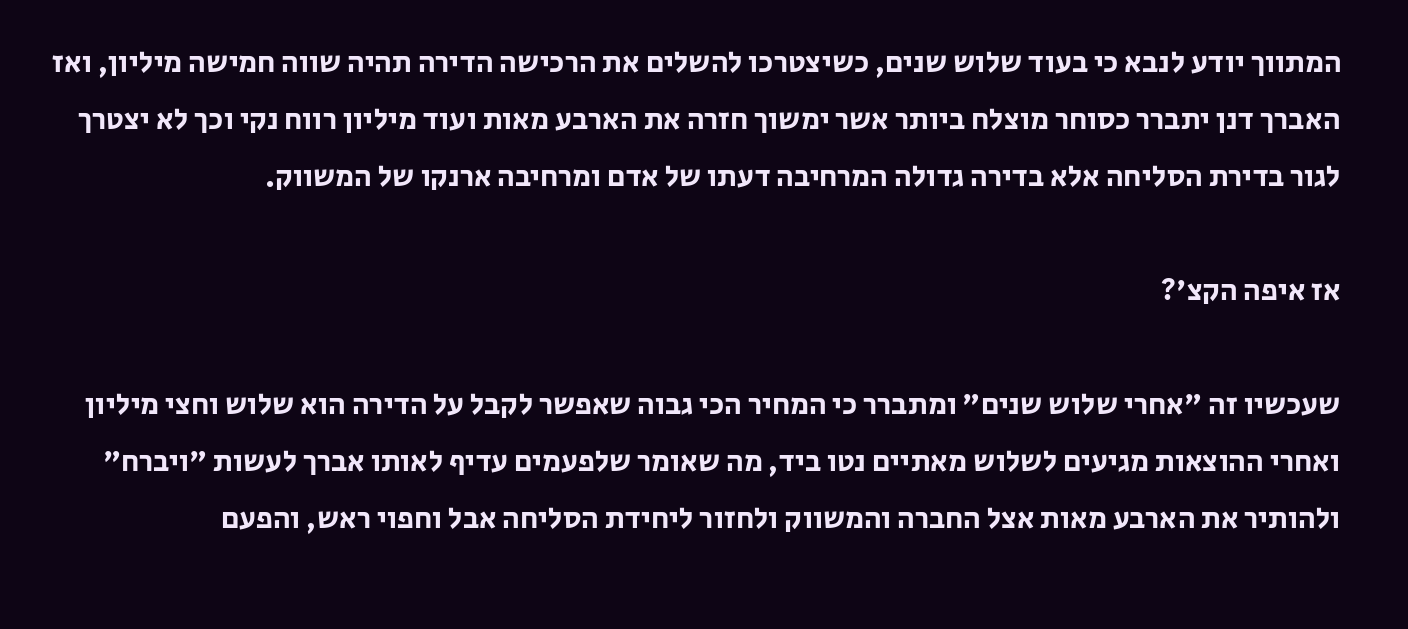המתווך יודע לנבא כי בעוד שלוש שנים, כשיצטרכו להשלים את הרכישה הדירה תהיה שווה חמישה מיליון, ואז האברך דנן יתברר כסוחר מוצלח ביותר אשר ימשוך חזרה את הארבע מאות ועוד מיליון רווח נקי וכך לא יצטרך לגור בדירת הסליחה אלא בדירה גדולה המרחיבה דעתו של אדם ומרחיבה ארנקו של המשווק.

אז איפה הקצ'?

שעכשיו זה "אחרי שלוש שנים" ומתברר כי המחיר הכי גבוה שאפשר לקבל על הדירה הוא שלוש וחצי מיליון ואחרי ההוצאות מגיעים לשלוש מאתיים נטו ביד, מה שאומר שלפעמים עדיף לאותו אברך לעשות "ויברח" ולהותיר את הארבע מאות אצל החברה והמשווק ולחזור ליחידת הסליחה אבל וחפוי ראש, והפעם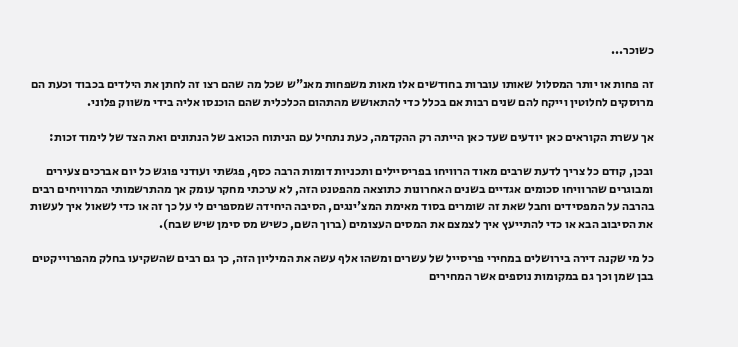כשוכר...

זה פחות או יותר המסלול שאותו עוברות בחודשים אלו מאות משפחות מאנ"ש שכל מה שהם רצו זה לחתן את הילדים בכבוד וכעת הם מרוסקים לחלוטין וייקח להם שנים רבות אם בכלל כדי להתאושש מהתהום הכלכלית שהם הוכנסו אליה בידי משווק פלוני.

אך עשרת הקוראים כאן יודעים שעד כאן הייתה רק ההקדמה, כעת נתחיל עם הניתוח הכואב של הנתונים ואת הצד של לימוד זכות:

ובכן, קודם כל צריך לדעת שרבים מאוד הרוויחו בפריסיילים ותכניות דומות הרבה כסף, פגשתי ועודני פוגש כל יום אברכים צעירים ומבוגרים שהרוויחו סכומים אגדיים בשנים האחרונות כתוצאה מהפטנט הזה, לא ערכתי מחקר עומק אך מהתרשמותי המרוויחים רבים בהרבה על המפסידים וחבל שאת זה שומרים בסוד מאימת המצ'ינגים, הסיבה היחידה שמספרים לי על כך זה או כדי לשאול איך לעשות את הסיבוב הבא או כדי להתייעץ איך לצמצם את המסים העצומים (ברוך השם, כשיש מס סימן שיש שבח).

כל מי שקנה דירה בירושלים במחירי פריסייל של עשרים ומשהו אלף עשה את המיליון הזה, כך גם רבים שהשקיעו בחלק מהפרוייקטים בבן שמן וכך גם במקומות נוספים אשר המחירים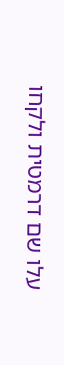עלו שם דרמטית ולקחו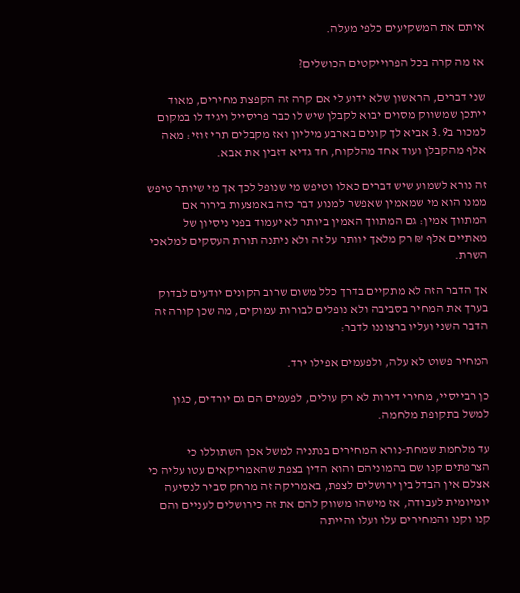איתם את המשקיעים כלפי מעלה.

אז מה קרה בכל הפרוייקטים הכושלים?

שני דברים, הראשון שלא ידוע לי אם קרה זה הקפצת מחירים, מאוד ייתכן שמשווק מסוים יבוא לקבלן שיש לו כבר פריסייל ויגיד לו במקום למכור ב3.9 אביא לך קונים בארבע מיליון ואז מקבלים תרי זוזי: מאה אלף מהקבלן ועוד אחד מהלקוח, חד גדיא דזבין את אבא.

זה נורא לשמוע שיש דברים כאלו וטיפש מי שנופל לכך אך מי שיותר טיפש ממנו הוא מי שמאמין שאפשר למנוע דבר כזה באמצעות בירור אם המתווך אמין: גם המתווך האמין ביותר לא יעמוד בפני ניסיון של מאתיים אלף ₪ רק מלאך יוותר על זה ולא ניתנה תורת העסקים למלאכי השרת.

אך הדבר הזה לא מתקיים בדרך כלל משום שרוב הקונים יודעים לבדוק בערך את המחיר בסביבה ולא נופלים לבורות עמוקים, מה שכן קורה זה הדבר השני ועליו ברצוננו לדבר:

המחיר פשוט לא עלה, ולפעמים אפילו ירד.

כן רבייסיי, מחירי דירות לא רק עולים, לפעמים הם גם יורדים, כגון למשל בתקופת מלחמה.

עד מלחמת שמחת-נורא המחירים בנתניה למשל אכן השתוללו כי הצרפתים קנו שם בהמוניהם והוא הדין בצפת שהאמריקאים עטו עליה כי אצלם אין הבדל בין ירושלים לצפת, באמריקה זה מרחק סביר לנסיעה יומיומית לעבודה, אז מישהו משווק להם את זה כירושלים לעניים והם קנו וקנו והמחירים עלו ועלו והייתה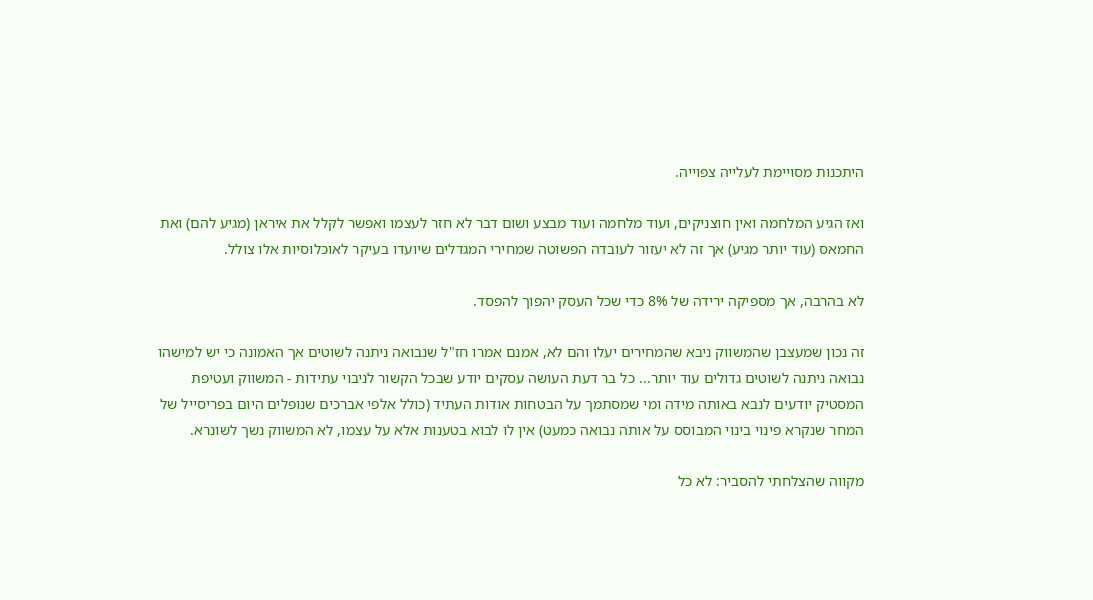היתכנות מסויימת לעלייה צפוייה.

ואז הגיע המלחמה ואין חוצניקים, ועוד מלחמה ועוד מבצע ושום דבר לא חזר לעצמו ואפשר לקלל את איראן (מגיע להם) ואת החמאס (עוד יותר מגיע) אך זה לא יעזור לעובדה הפשוטה שמחירי המגדלים שיועדו בעיקר לאוכלוסיות אלו צולל.

לא בהרבה, אך מספיקה ירידה של 8% כדי שכל העסק יהפוך להפסד.

זה נכון שמעצבן שהמשווק ניבא שהמחירים יעלו והם לא, אמנם אמרו חז"ל שנבואה ניתנה לשוטים אך האמונה כי יש למישהו נבואה ניתנה לשוטים גדולים עוד יותר... כל בר דעת העושה עסקים יודע שבכל הקשור לניבוי עתידות - המשווק ועטיפת המסטיק יודעים לנבא באותה מידה ומי שמסתמך על הבטחות אודות העתיד (כולל אלפי אברכים שנופלים היום בפריסייל של המחר שנקרא פינוי בינוי המבוסס על אותה נבואה כמעט) אין לו לבוא בטענות אלא על עצמו, לא המשווק נשך לשונרא.

מקווה שהצלחתי להסביר: לא כל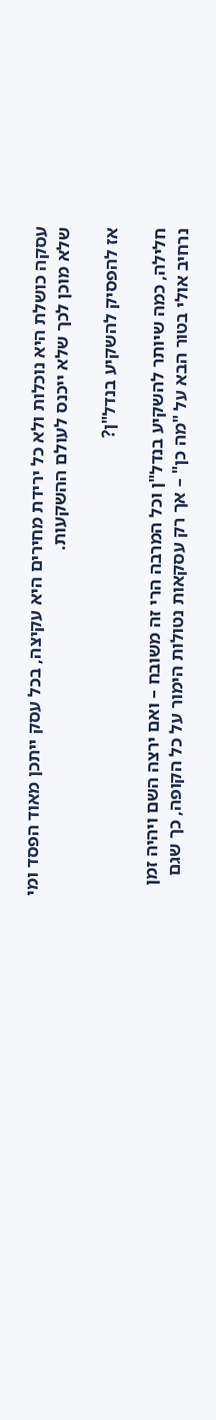עסקה כושלת היא נוכלות ולא כל ירידת מחירים היא עקיצה, בכל עסק ייתכן מאוד הפסד ומי שלא מוכן לכך שלא ייכנס לעולם ההשקעות.

אז להפסיק להשקיע בנדל"ן?

חלילה, כמה שיותר להשקיע בנדל"ן וכל המרבה הרי זה משובח – ואם ירצה השם ויהיה זמן נרחיב אולי בטור הבא על "מה כן" – אך רק עסקאות נטולות הימור על כל הקופה, כך שגם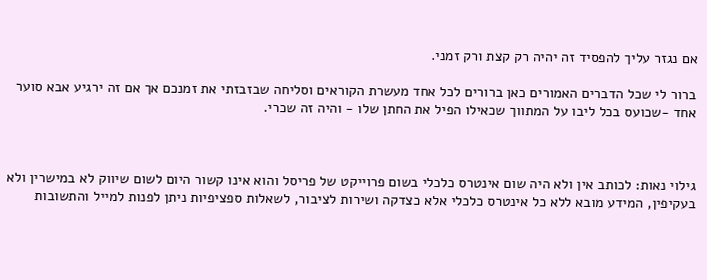אם נגזר עליך להפסיד זה יהיה רק קצת ורק זמני.

ברור לי שכל הדברים האמורים כאן ברורים לכל אחד מעשרת הקוראים וסליחה שבזבזתי את זמנכם אך אם זה ירגיע אבא סוער אחד -שכועס בכל ליבו על המתווך שכאילו הפיל את החתן שלו - והיה זה שכרי.



גילוי נאות: לכותב אין ולא היה שום אינטרס כלכלי בשום פרוייקט של פריסל והוא אינו קשור היום לשום שיווק לא במישרין ולא בעקיפין, המידע מובא ללא כל אינטרס כלכלי אלא כצדקה ושירות לציבור, לשאלות ספציפיות ניתן לפנות למייל והתשובות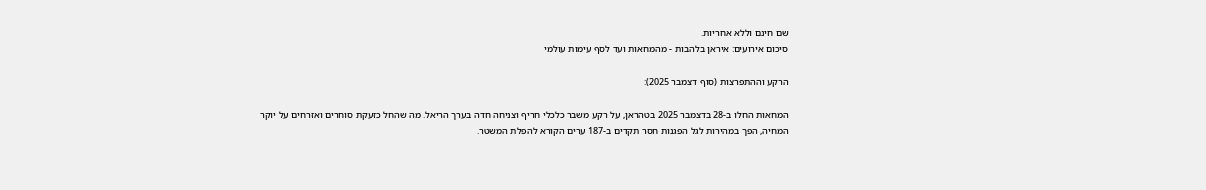שם חינם וללא אחריות.
סיכום אירועים: איראן בלהבות - מהמחאות ועד לסף עימות עולמי

הרקע וההתפרצות (סוף דצמבר 2025):

המחאות החלו ב-28 בדצמבר 2025 בטהראן, על רקע משבר כלכלי חריף וצניחה חדה בערך הריאל. מה שהחל כזעקת סוחרים ואזרחים על יוקר המחיה, הפך במהירות לגל הפגנות חסר תקדים ב-187 ערים הקורא להפלת המשטר.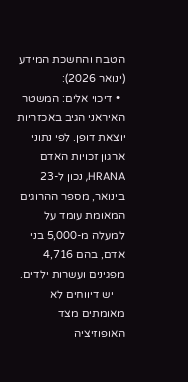הטבח והחשכת המידע (ינואר 2026):
  • דיכוי אלים: המשטר האיראני הגיב באכזריות יוצאת דופן. לפי נתוני ארגון זכויות האדם HRANA, נכון ל-23 בינואר, מספר ההרוגים המאומת עומד על למעלה מ-5,000 בני אדם, בהם 4,716 מפגינים ועשרות ילדים.
    יש דיווחים לא מאומתים מצד האופוזיציה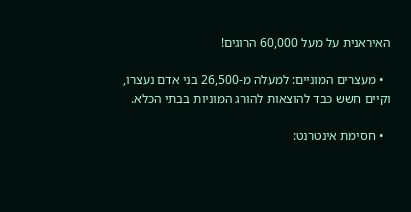האיראנית על מעל 60,000 הרוגים!

  • מעצרים המוניים: למעלה מ-26,500 בני אדם נעצרו, וקיים חשש כבד להוצאות להורג המוניות בבתי הכלא.

  • חסימת אינטרנט: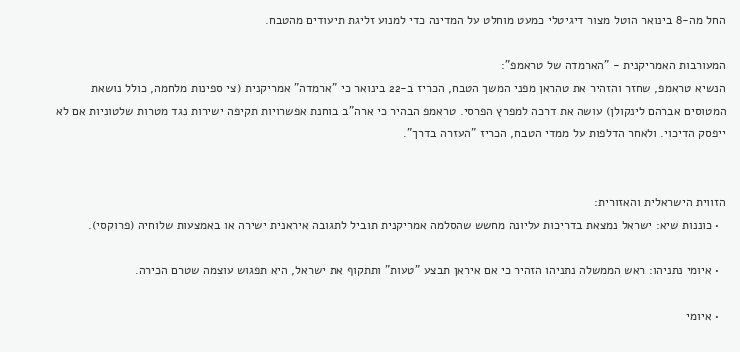החל מה-8 בינואר הוטל מצור דיגיטלי כמעט מוחלט על המדינה כדי למנוע זליגת תיעודים מהטבח.

המעורבות האמריקנית - "הארמדה של טראמפ":
הנשיא טראמפ, שחזר והזהיר את טהראן מפני המשך הטבח, הכריז ב-22 בינואר כי "ארמדה" אמריקנית (צי ספינות מלחמה, כולל נושאת המטוסים אברהם לינקולן) עושה את דרכה למפרץ הפרסי. טראמפ הבהיר כי ארה"ב בוחנת אפשרויות תקיפה ישירות נגד מטרות שלטוניות אם לא ייפסק הדיכוי. ולאחר הדלפות על ממדי הטבח, הכריז "העזרה בדרך".


הזווית הישראלית והאזורית:
  • כוננות שיא: ישראל נמצאת בדריכות עליונה מחשש שהסלמה אמריקנית תוביל לתגובה איראנית ישירה או באמצעות שלוחיה (פרוקסי).

  • איומי נתניהו: ראש הממשלה נתניהו הזהיר כי אם איראן תבצע "טעות" ותתקוף את ישראל, היא תפגוש עוצמה שטרם הכירה.

  • איומי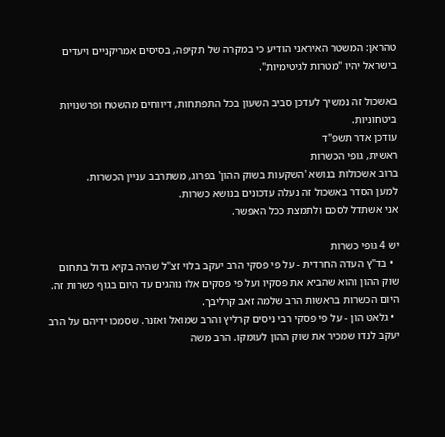טהראן: המשטר האיראני הודיע כי במקרה של תקיפה, בסיסים אמריקניים ויעדים בישראל יהיו "מטרות לגיטימיות".

באשכול זה נמשיך לעדכן סביב השעון בכל התפתחות, דיווחים מהשטח ופרשנויות ביטחוניות.
עודכן אדר תשפ"ד
ראשית, גופי הכשרות
ברוב אשכולות בנושא 'השקעות בשוק ההון' בפרוג, משתרבב עניין הכשרות.
למען הסדר באשכול זה נעלה עדכונים בנושא כשרות.
אני אשתדל לסכם ולתמצת ככל האפשר.

יש 4 גופי כשרות
  • בד"ץ העדה החרדית - על פי פסקי הרב יעקב בלוי זצ"ל שהיה בקיא גדול בתחום שוק ההון והוא שהביא את פסקיו ועל פי פסקים אלו נוהגים עד היום בגוף כשרות זה. היום הכשרות בראשות הרב שלמה זאב קרליבך.
  • גלאט הון - על פי פסקי רבי ניסים קרליץ והרב שמואל ואזנר. שסמכו ידיהם על הרב יעקב לנדו שמכיר את שוק ההון לעומקו. הרב משה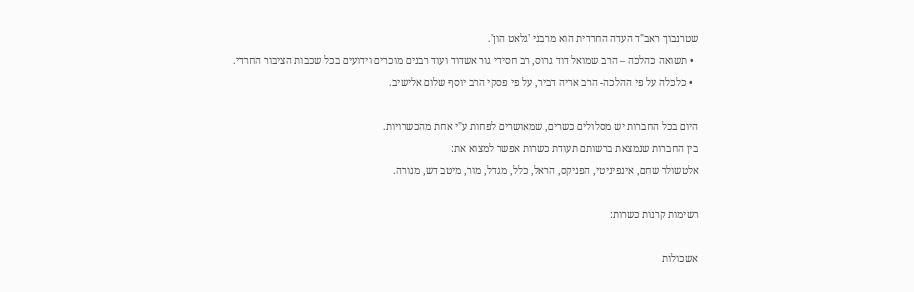שטרנבוך ראב"ד העדה החרדית הוא מרבני 'גלאט הון'.
  • תשואה כהלכה – הרב שמואל דוד גרוס, רב חסידי גור אשדוד ועוד רבנים מוכרים וידועים בכל שכבות הציבור החרדי.
  • כלכלה על פי ההלכה- הרב אריה דביר, על פי פסקי הרב יוסף שלום אלישיב.

היום בכל החברות יש מסלולים כשרים, שמאושרים לפחות ע"י אחת מהכשרויות.
בין החברות שנמצאת ברשותם תעודת כשרות אפשר למצוא את:
אלטשולר שחם, אינפיניטי, הפניקס, הראל, כלל, מגדל, מור, מיטב דש, מנורה.

רשימות קרנות כשרות:

אשכולות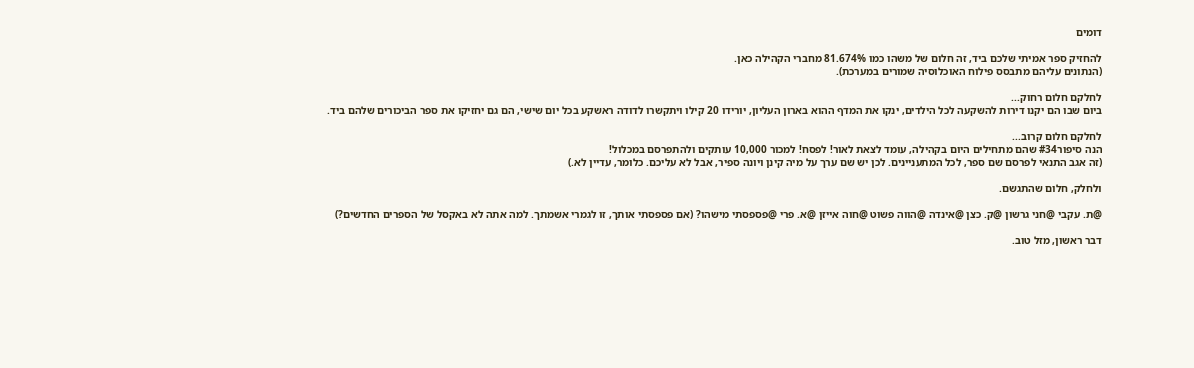דומים

להחזיק ספר אמיתי שלכם ביד, זה חלום של משהו כמו 81.674% מחברי הקהילה כאן.
(הנתונים עליהם מתבסס פילוח האוכלוסיה שמורים במערכת).

לחלקם חלום רחוק...
ביום שבו הם יקנו דירות להשקעה לכל הילדים, ינקו את המדף ההוא בארון העליון, יורידו 20 קילו ויתקשרו לדודה ראשקע בכל יום שישי, הם גם יחזיקו את ספר הביכורים שלהם ביד.

לחלקם חלום קרוב...
הנה סיפור#34 שהם מתחילים היום בקהילה, עומד לצאת לאור! לפסח! למכור 10,000 עותקים ולהתפרסם במכלול!
(זה אגב התנאי לפרסם שם ספר, לכל המתעניינים. לכן יש שם ערך על מיה קינן ויונה ספיר, אבל לא עליכם. כלומר, עדיין לא.)

ולחלק, חלום שהתגשם.

@ת. עקבי @חני גרשון @ק. כצן @אינדה @הווה פשוט @חוה אייזן @א. פרי @פספסתי מישהו? (אם פספסתי אותך, זו לגמרי אשמתך. למה אתה לא באקסל של הספרים החדשים?)

דבר ראשון, מזל טוב.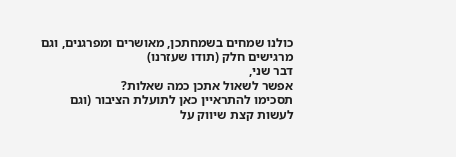כולנו שמחים בשמחתכן, מאושרים ומפרגנים, וגם מרגישים חלק (תודו שעזרנו)
דבר שני,
אפשר לשאול אתכן כמה שאלות?
תסכימו להתראיין כאן לתועלת הציבור (וגם לעשות קצת שיווק על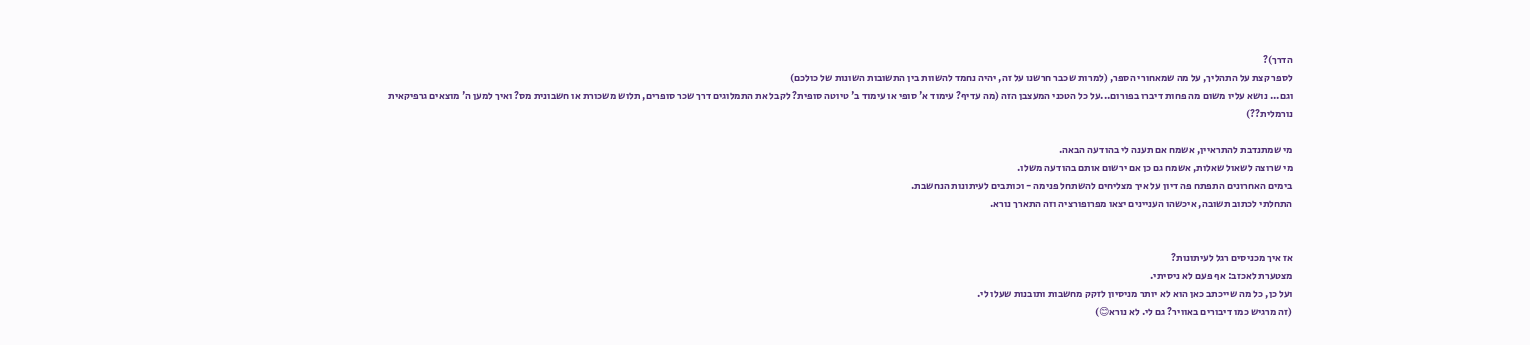הדרך)?
לספר קצת על התהליך, על מה שמאחורי הספר, (למרות שכבר חרשנו על זה, יהיה נחמד להשוות בין התשובות השונות של כולכם)
וגם... נושא עליו משום מה פחות דיברו בפורום...על כל הטכני המעצבן הזה (מה עדיף? עימוד א' סופי או עימוד ב' טיוטה סופית? לקבל את התמלוגים דרך שכר סופרים, תלוש משכורת או חשבונית מס? ואיך למען ה' מוצאים גרפיקאית נורמלית??)

מי שמתנדבת להתראיין, אשמח אם תענה לי בהודעה הבאה.
מי שרוצה לשאול שאלות, אשמח גם כן אם ירשום אותם בהודעה משלו.
בימים האחרונים התפתח פה דיון על איך מצליחים להשתחל פנימה - וכותבים לעיתונות הנחשבת.
התחלתי לכתוב תשובה, איכשהו העניינים יצאו מפרופורציה וזה התארך נורא.


אז איך מכניסים רגל לעיתונות?
מצטערת לאכזב: אף פעם לא ניסיתי.
ועל כן, כל מה שייכתב כאן הוא לא יותר מניסיון לזקק מחשבות ותובנות שעלו לי.
(זה מרגיש כמו דיבורים באוויר? גם לי. לא נורא😊)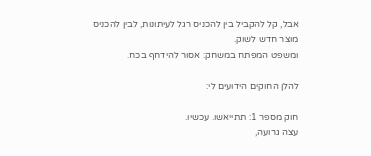אבל, קל להקביל בין להכניס רגל לעיתונות, לבין להכניס מוצר חדש לשוק.
ומשפט המפתח במשחק: אסור להידחף בכח.

להלן החוקים הידועים לי:

חוק מספר 1: תתייאשו. עכשיו.
עצה גרועה,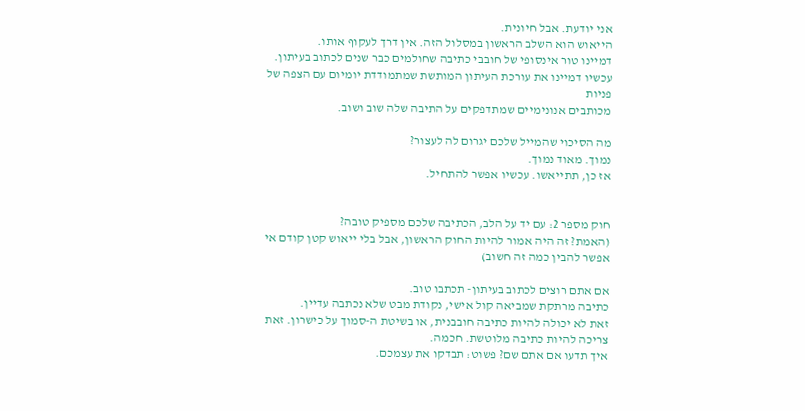אני יודעת. אבל חיונית.
הייאוש הוא השלב הראשון במסלול הזה. אין דרך לעקוף אותו.
דמיינו טור אינסופי של חובבי כתיבה שחולמים כבר שנים לכתוב בעיתון.
עכשיו דמיינו את עורכת העיתון המותשת שמתמודדת יומיום עם הצפה של פניות
מכותבים אנונימיים שמתדפקים על התיבה שלה שוב ושוב.

מה הסיכוי שהמייל שלכם יגרום לה לעצור?
נמוך. מאוד נמוך.
אז כן, תתייאשו. עכשיו אפשר להתחיל.


חוק מספר 2: עם יד על הלב, הכתיבה שלכם מספיק טובה?
(האמת? זה היה אמור להיות החוק הראשון, אבל בלי ייאוש קטן קודם אי אפשר להבין כמה זה חשוב)

אם אתם רוצים לכתוב בעיתון- תכתבו טוב.
כתיבה מרתקת שמביאה קול אישי, נקודת מבט שלא נכתבה עדיין.
זאת לא יכולה להיות כתיבה חובבנית, או בשיטת ה-סמוך על כישרון. זאת צריכה להיות כתיבה מלוטשת. חכמה.
איך תדעו אם אתם שם? פשוט: תבדקו את עצמכם.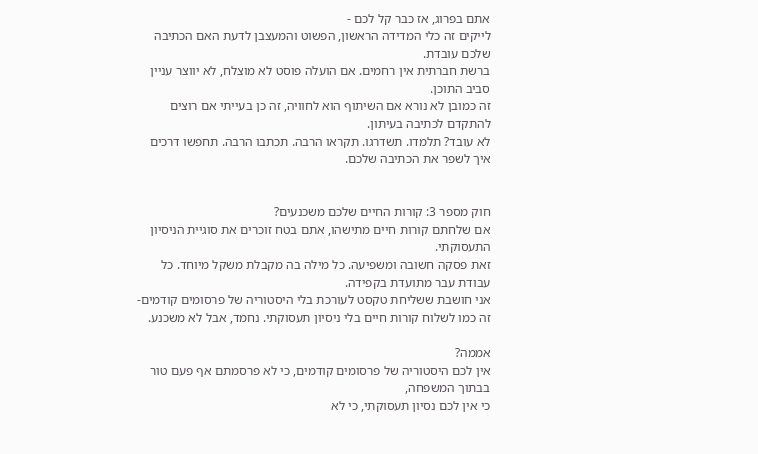אתם בפרוג, אז כבר קל לכם -
לייקים זה כלי המדידה הראשון, הפשוט והמעצבן לדעת האם הכתיבה שלכם עובדת.
ברשת חברתית אין רחמים. אם הועלה פוסט לא מוצלח, לא יווצר עניין סביב התוכן.
זה כמובן לא נורא אם השיתוף הוא לחוויה, זה כן בעייתי אם רוצים להתקדם לכתיבה בעיתון.
לא עובד? תלמדו. תשדרגו. תקראו הרבה. תכתבו הרבה. תחפשו דרכים איך לשפר את הכתיבה שלכם.


חוק מספר 3: קורות החיים שלכם משכנעים?
אם שלחתם קורות חיים מתישהו, אתם בטח זוכרים את סוגיית הניסיון התעסוקתי.
זאת פסקה חשובה ומשפיעה. כל מילה בה מקבלת משקל מיוחד. כל עבודת עבר מתועדת בקפידה.
אני חושבת ששליחת טקסט לעורכת בלי היסטוריה של פרסומים קודמים-
זה כמו לשלוח קורות חיים בלי ניסיון תעסוקתי. נחמד, אבל לא משכנע.

אממה?
אין לכם היסטוריה של פרסומים קודמים, כי לא פרסמתם אף פעם טור בבתוך המשפחה,
כי אין לכם נסיון תעסוקתי, כי לא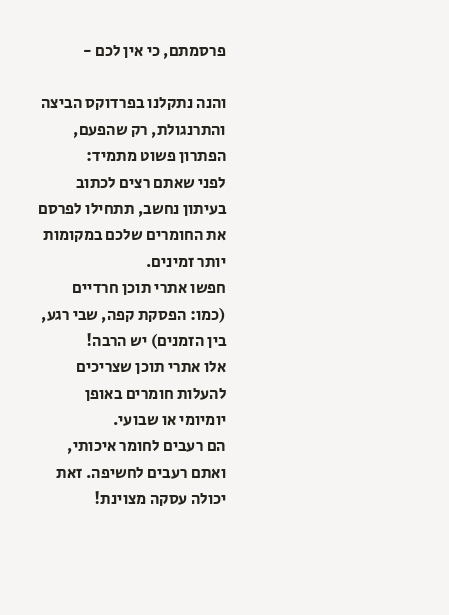פרסמתם, כי אין לכם -

והנה נתקלנו בפרדוקס הביצה והתרנגולת, רק שהפעם, הפתרון פשוט מתמיד:
לפני שאתם רצים לכתוב בעיתון נחשב, תתחילו לפרסם את החומרים שלכם במקומות יותר זמינים.
חפשו אתרי תוכן חרדיים (כמו: הפסקת קפה, שבי רגע, בין הזמנים) יש הרבה!
אלו אתרי תוכן שצריכים להעלות חומרים באופן יומיומי או שבועי.
הם רעבים לחומר איכותי, ואתם רעבים לחשיפה. זאת יכולה עסקה מצוינת!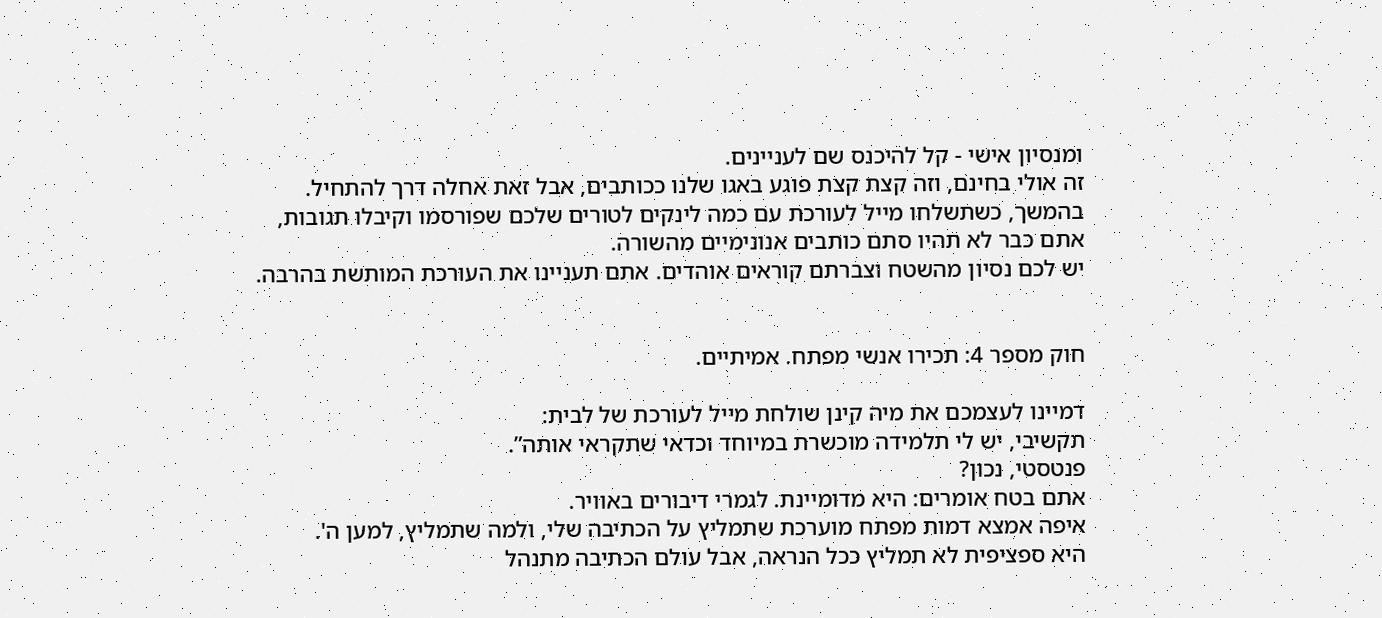ומנסיון אישי - קל להיכנס שם לעניינים.
זה אולי בחינם, וזה קצת קצת פוגע באגו שלנו ככותבים, אבל זאת אחלה דרך להתחיל.
בהמשך, כשתשלחו מייל לעורכת עם כמה לינקים לטורים שלכם שפורסמו וקיבלו תגובות,
אתם כבר לא תהיו סתם כותבים אנונימיים מהשורה.
יש לכם נסיון מהשטח וצברתם קוראים אוהדים. אתם תעניינו את העורכת המותשת בהרבה.


חוק מספר 4: תכירו אנשי מפתח. אמיתיים.

דמיינו לעצמכם את מיה קינן שולחת מייל לעורכת של לבית:
תקשיבי, יש לי תלמידה מוכשרת במיוחד וכדאי שתקראי אותה”.
פנטסטי, נכון?
אתם בטח אומרים: היא מדומיינת. לגמרי דיבורים באוויר.
איפה אמצא דמות מפתח מוערכת שתמליץ על הכתיבה שלי, ולמה שתמליץ, למען ה'.
היא ספציפית לא תמליץ ככל הנראה, אבל עולם הכתיבה מתנהל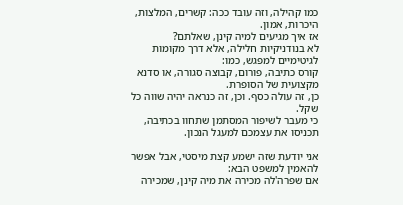כמו קהילה, וזה עובד ככה: קשרים, המלצות, היכרות, אמון.
אז איך מגיעים למיה קינן, שאלתם?
לא בנודניקיות חלילה, אלא דרך מקומות לגיטימיים למפגש, כמו:
קורס כתיבה, פורום, קבוצה סגורה, או סדנא מקצועית של הסופרת.
כן, זה עולה כסף. וכן, זה כנראה יהיה שווה כל שקל.
כי מעבר לשיפור המסתמן שתחוו בכתיבה, תכניסו את עצמכם למעגל הנכון.

אני יודעת שזה ישמע קצת מיסטי, אבל אפשר להאמין למשפט הבא:
אם שפרה'לה מכירה את מיה קינן, שמכירה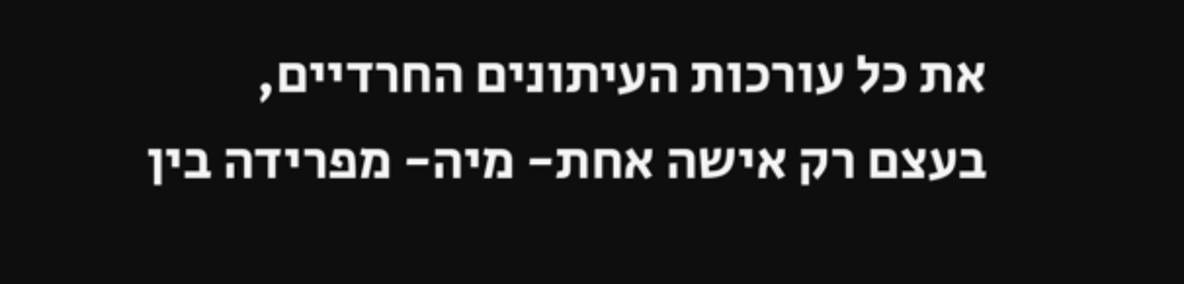את כל עורכות העיתונים החרדיים,
בעצם רק אישה אחת- מיה- מפרידה בין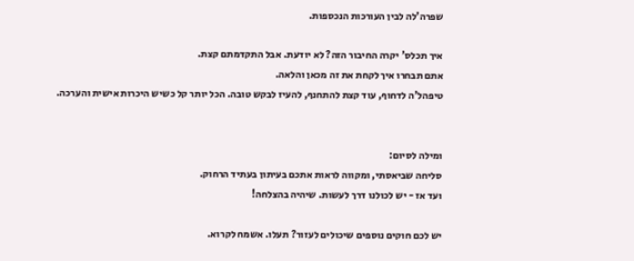שפרה'לה לבין העורכות הנכספות.

איך תכלס' יקרה החיבור הזה? לא יודעת. אבל התקדמתם קצת.
אתם תבחרו איך לקחת את זה מכאן והלאה.
טיפהל'ה לדחוף, עוד קצת להתחנף, להעיז לבקש טובה. הכל יותר קל כשיש היכרות אישית והערכה.


ומילה לסיום:
סליחה שביאסתי, ומקווה לראות אתכם בעיתון בעתיד הרחוק.
ועד אז - יש לכולנו דרך לעשות. שיהיה בהצלחה!

יש לכם חוקים נוספים שיכולים לעזור? תעלו. אשמח לקרוא.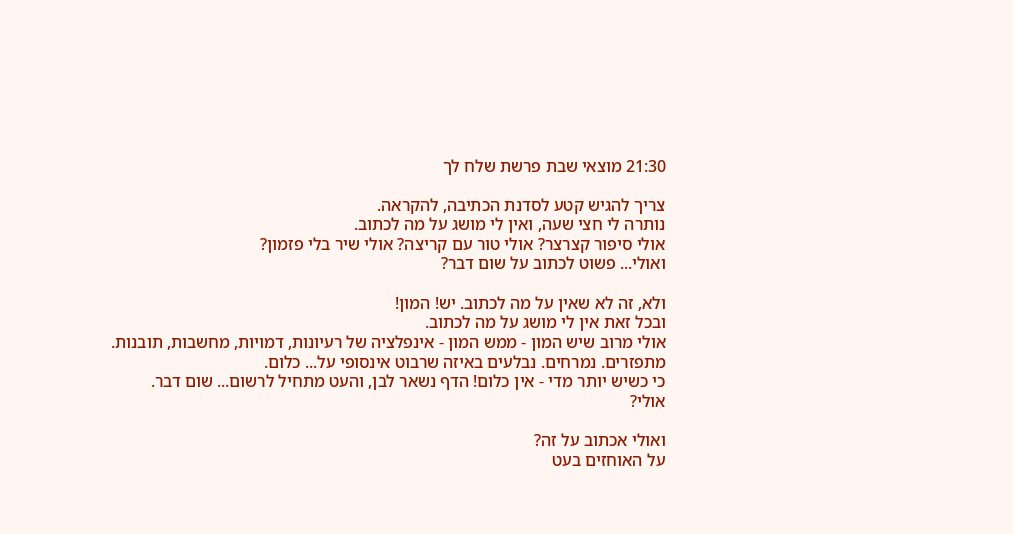21:30 מוצאי שבת פרשת שלח לך

צריך להגיש קטע לסדנת הכתיבה, להקראה.
נותרה לי חצי שעה, ואין לי מושג על מה לכתוב.
אולי סיפור קצרצר? אולי טור עם קריצה? אולי שיר בלי פזמון?
ואולי... פשוט לכתוב על שום דבר?

ולא, זה לא שאין על מה לכתוב. יש! המון!
ובכל זאת אין לי מושג על מה לכתוב.
אולי מרוב שיש המון - ממש המון - אינפלציה של רעיונות, דמויות, מחשבות, תובנות.
מתפזרים. נמרחים. נבלעים באיזה שרבוט אינסופי על... כלום.
כי כשיש יותר מדי - אין כלום! הדף נשאר לבן, והעט מתחיל לרשום... שום דבר.
אולי?

ואולי אכתוב על זה?
על האוחזים בעט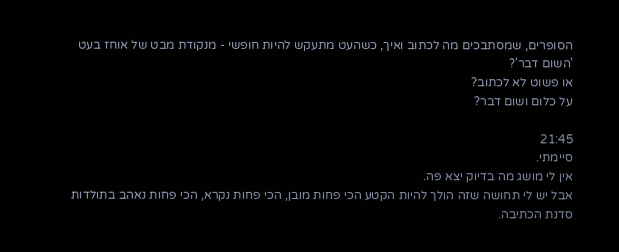הסופרים, שמסתבכים מה לכתוב ואיך, כשהעט מתעקש להיות חופשי - מנקודת מבט של אוחז בעט 'השום דבר'?
או פשוט לא לכתוב?
על כלום ושום דבר?

21:45
סיימתי.
אין לי מושג מה בדיוק יצא פה.
אבל יש לי תחושה שזה הולך להיות הקטע הכי פחות מובן, הכי פחות נקרא, הכי פחות נאהב בתולדות סדנת הכתיבה.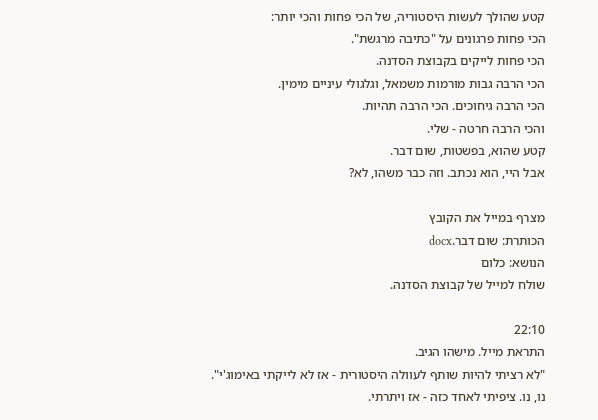קטע שהולך לעשות היסטוריה, של הכי פחות והכי יותר:
הכי פחות פרגונים על "כתיבה מרגשת".
הכי פחות לייקים בקבוצת הסדנה.
הכי הרבה גבות מורמות משמאל, וגלגולי עיניים מימין.
הכי הרבה גיחוכים. הכי הרבה תהיות.
והכי הרבה חרטה - שלי.
קטע שהוא, בפשטות, שום דבר.
אבל היי, הוא נכתב. וזה כבר משהו, לא?

מצרף במייל את הקובץ
הכותרת: שום דבר.docx
הנושא: כלום
שולח למייל של קבוצת הסדנה.

22:10
התראת מייל. מישהו הגיב.
"לא רציתי להיות שותף לעוולה היסטורית - אז לא לייקתי באימוג'י".
נו, נו. ציפיתי לאחד כזה - אז ויתרתי.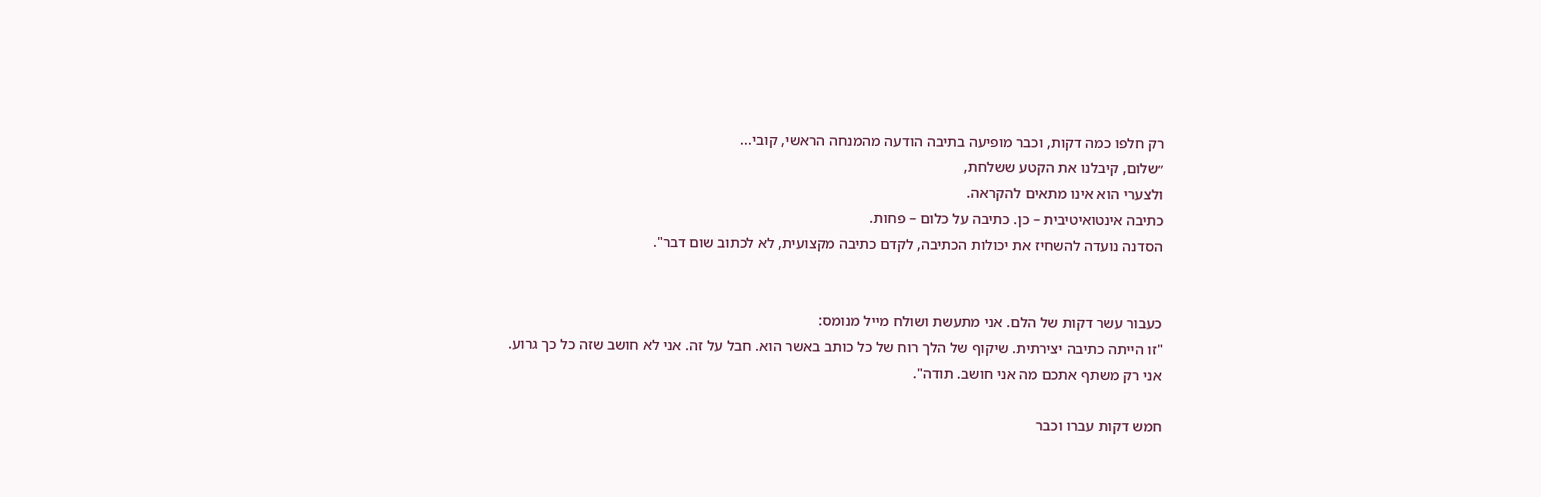רק חלפו כמה דקות, וכבר מופיעה בתיבה הודעה מהמנחה הראשי, קובי...
״שלום, קיבלנו את הקטע ששלחת,
ולצערי הוא אינו מתאים להקראה.
כתיבה אינטואיטיבית – כן. כתיבה על כלום – פחות.
הסדנה נועדה להשחיז את יכולות הכתיבה, לקדם כתיבה מקצועית, לא לכתוב שום דבר".


כעבור עשר דקות של הלם. אני מתעשת ושולח מייל מנומס:
"זו הייתה כתיבה יצירתית. שיקוף של הלך רוח של כל כותב באשר הוא. חבל על זה. אני לא חושב שזה כל כך גרוע. אני רק משתף אתכם מה אני חושב. תודה".

חמש דקות עברו וכבר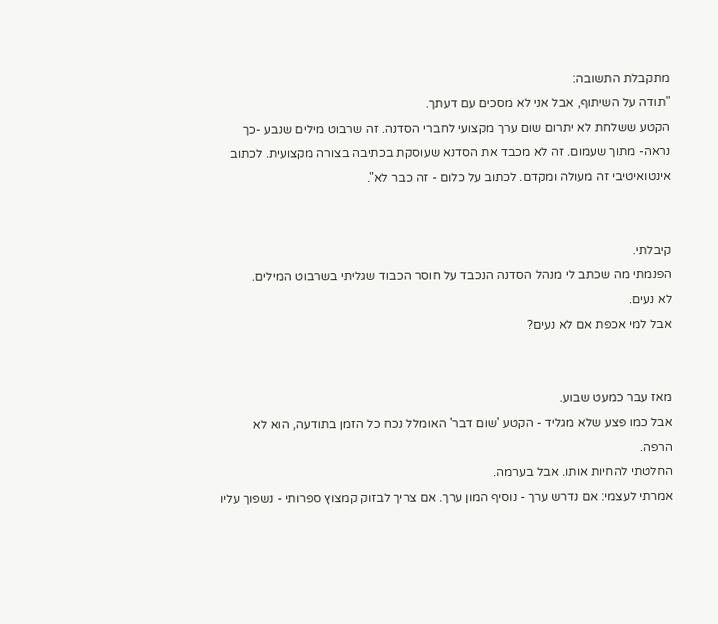מתקבלת התשובה:
"תודה על השיתוף, אבל אני לא מסכים עם דעתך.
הקטע ששלחת לא יתרום שום ערך מקצועי לחברי הסדנה. זה שרבוט מילים שנבע -כך נראה- מתוך שעמום. זה לא מכבד את הסדנא שעוסקת בכתיבה בצורה מקצועית. לכתוב אינטואיטיבי זה מעולה ומקדם. לכתוב על כלום - זה כבר לא".


קיבלתי.
הפנמתי מה שכתב לי מנהל הסדנה הנכבד על חוסר הכבוד שגליתי בשרבוט המילים.
לא נעים.
אבל למי אכפת אם לא נעים?


מאז עבר כמעט שבוע.
אבל כמו פצע שלא מגליד - הקטע 'שום דבר' האומלל נכח כל הזמן בתודעה, הוא לא הרפה.
החלטתי להחיות אותו. אבל בערמה.
אמרתי לעצמי: אם נדרש ערך - נוסיף המון ערך. אם צריך לבזוק קמצוץ ספרותי - נשפוך עליו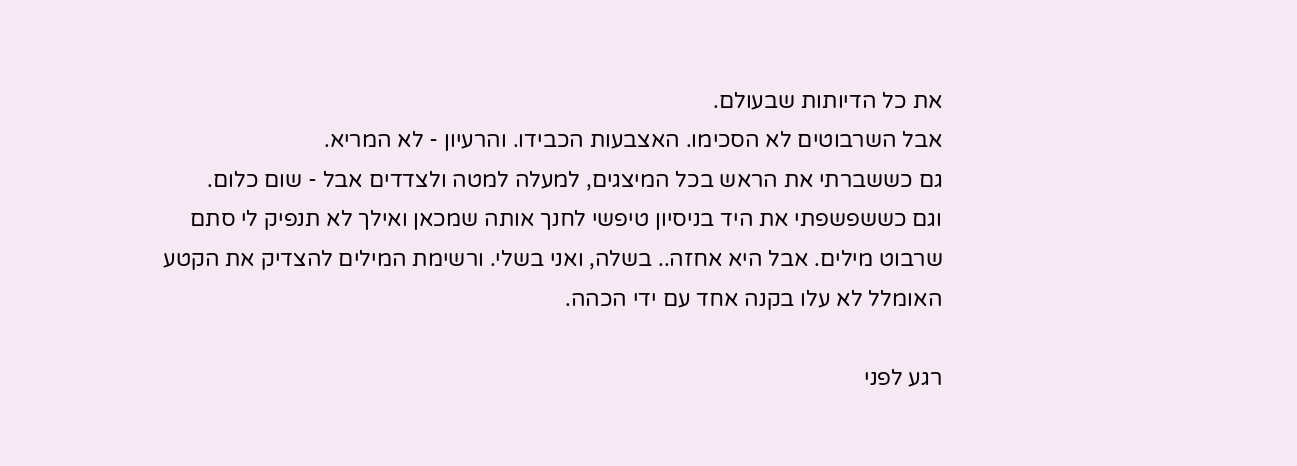את כל הדיותות שבעולם.
אבל השרבוטים לא הסכימו. האצבעות הכבידו. והרעיון - לא המריא.
גם כששברתי את הראש בכל המיצגים, למעלה למטה ולצדדים אבל - שום כלום.
וגם כששפשפתי את היד בניסיון טיפשי לחנך אותה שמכאן ואילך לא תנפיק לי סתם שרבוט מילים. אבל היא אחזה.. בשלה, ואני בשלי. ורשימת המילים להצדיק את הקטע האומלל לא עלו בקנה אחד עם ידי הכהה.

רגע לפני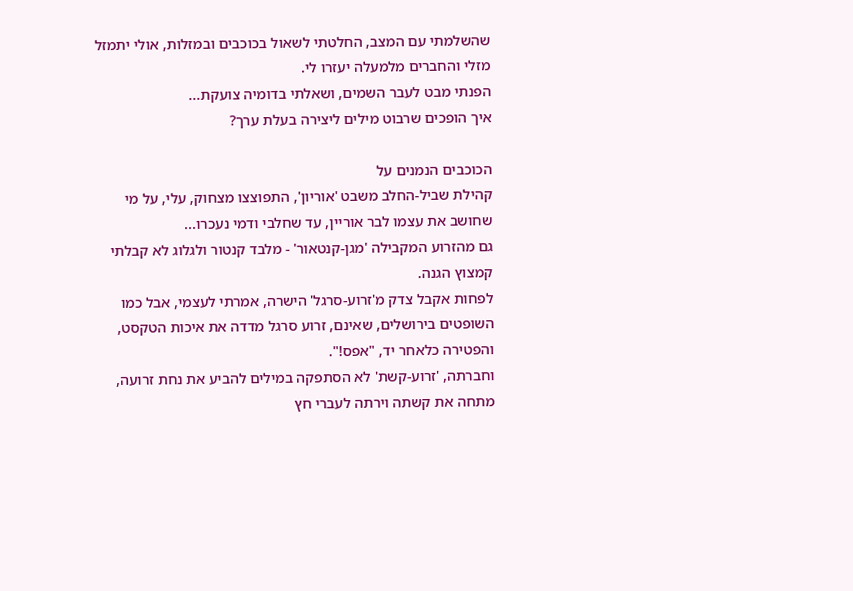שהשלמתי עם המצב, החלטתי לשאול בכוכבים ובמזלות, אולי יתמזל מזלי והחברים מלמעלה יעזרו לי.
הפנתי מבט לעבר השמים, ושאלתי בדומיה צועקת...
איך הופכים שרבוט מילים ליצירה בעלת ערך?

הכוכבים הנמנים על
קהילת שביל-החלב משבט 'אוריון', התפוצצו מצחוק, עלי, על מי שחושב את עצמו לבר אוריין, עד שחלבי ודמי נעכרו...
גם מהזרוע המקבילה 'מגן-קנטאור' - מלבד קנטור ולגלוג לא קבלתי קמצוץ הגנה.
לפחות אקבל צדק מ'זרוע-סרגל' הישרה, אמרתי לעצמי, אבל כמו השופטים בירושלים, שאינם, זרוע סרגל מדדה את איכות הטקסט, והפטירה כלאחר יד, "אפס!".
וחברתה, 'זרוע-קשת' לא הסתפקה במילים להביע את נחת זרועה, מתחה את קשתה וירתה לעברי חץ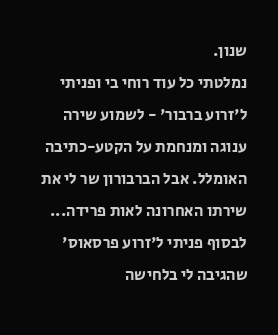שנון.
נמלטתי כל עוד רוחי בי ופניתי ל'זרוע ברבור' - לשמוע שירה ענוגה ומנחמת על הקטע-כתיבה האומלל. אבל הברבורון שר לי את שירתו האחרונה לאות פרידה...
לבסוף פניתי ל'זרוע פרסאוס' שהגיבה לי בלחישה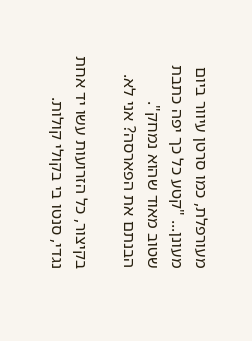מעורפלת, כמו סרטן עיוור ביום מעונן... "קטע כל כך יפה כתבת שטוב מאוד שהוא נמחק". הבנתם את הפארסה? אני לא.

בקיצור, כל הזרועות עשו יד אחת נגדי, סנטו בי בקולי קולות.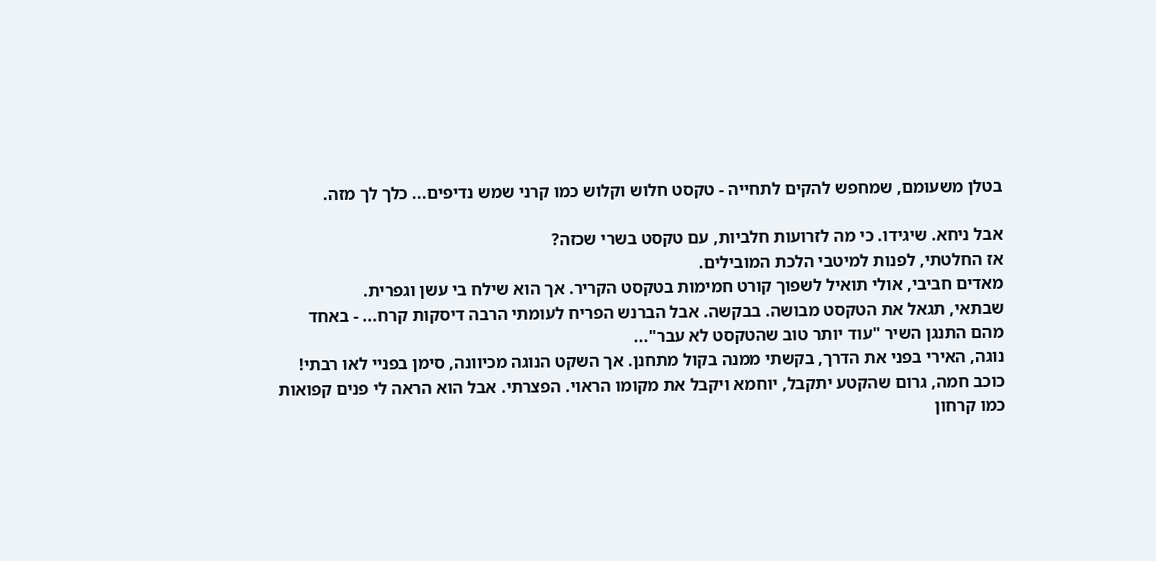בטלן משעומם, שמחפש להקים לתחייה - טקסט חלוש וקלוש כמו קרני שמש נדיפים... כלך לך מזה.

אבל ניחא. שיגידו. כי מה לזרועות חלביות, עם טקסט בשרי שכזה?
אז החלטתי, לפנות למיטבי הלכת המובילים.
מאדים חביבי, אולי תואיל לשפוך קורט חמימות בטקסט הקריר. אך הוא שילח בי עשן וגפרית.
שבתאי, תגאל את הטקסט מבושה. בבקשה. אבל הברנש הפריח לעומתי הרבה דיסקות קרח... - באחד מהם התנגן השיר "עוד יותר טוב שהטקסט לא עבר"...
נוגה, האירי בפני את הדרך, בקשתי ממנה בקול מתחנן. אך השקט הנוגה מכיוונה, סימן בפניי לאו רבתי!
כוכב חמה, גרום שהקטע יתקבל, יוחמא ויקבל את מקומו הראוי. הפצרתי. אבל הוא הראה לי פנים קפואות כמו קרחון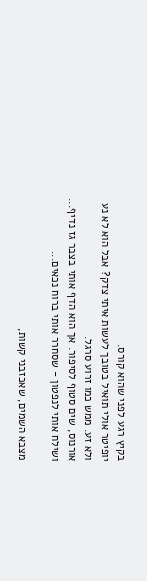בקיץ רגע לפני שהוא קורס.
יופיטר אולי תואיל בטובך לעשות איתי צדק? אבל הוא לא נע ולא זע. ממש כמו זרוע סרגל.
אורנוס, שים סטוף לסיפור. אך הוא הדף אותי בצבר גז נדיף... ושילח אותי לנפטון - שסחרר אותי ברוח נכאים...

מצבא השמים, שאכזבני קשות,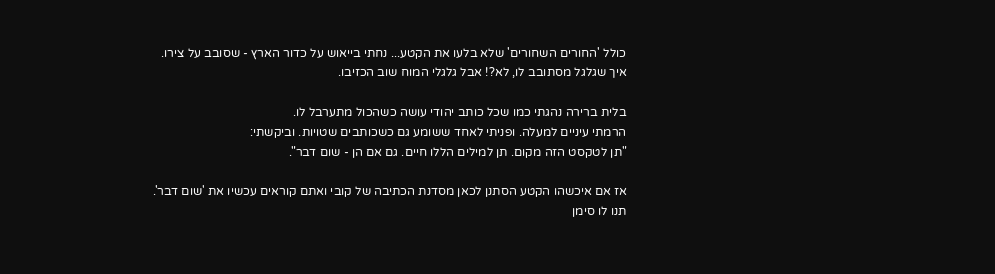כולל 'החורים השחורים' שלא בלעו את הקטע... נחתי בייאוש על כדור הארץ - שסובב על צירו.
איך שגלגל מסתובב לו, לא?! אבל גלגלי המוח שוב הכזיבו.

בלית ברירה נהגתי כמו שכל כותב יהודי עושה כשהכול מתערבל לו.
הרמתי עיניים למעלה. ופניתי לאחד ששומע גם כשכותבים שטויות. וביקשתי:
"תן לטקסט הזה מקום. תן למילים הללו חיים. גם אם הן - שום דבר".

אז אם איכשהו הקטע הסתנן לכאן מסדנת הכתיבה של קובי ואתם קוראים עכשיו את 'שום דבר'.
תנו לו סימן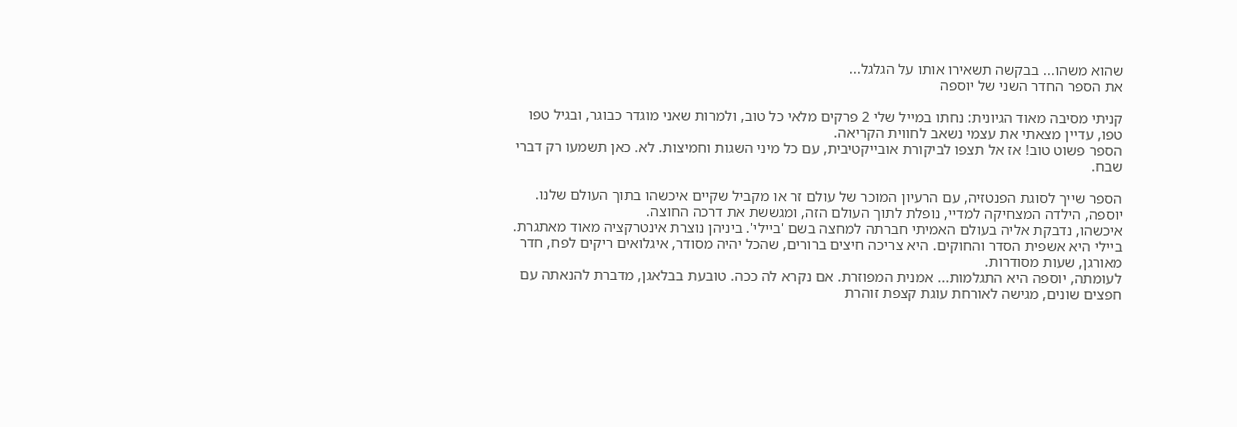שהוא משהו... בבקשה תשאירו אותו על הגלגל...
את הספר החדר השני של יוספה

קניתי מסיבה מאוד הגיונית: נחתו במייל שלי 2 פרקים מלאי כל טוב, ולמרות שאני מוגדר כבוגר, ובגיל טפו טפו, עדיין מצאתי את עצמי נשאב לחווית הקריאה.
הספר פשוט טוב! אז אל תצפו לביקורת אובייקטיבית, עם כל מיני השגות וחמיצות. לא. כאן תשמעו רק דברי שבח.

הספר שייך לסוגת הפנטזיה, עם הרעיון המוכר של עולם זר או מקביל שקיים איכשהו בתוך העולם שלנו.
יוספה, הילדה המצחיקה למדיי, נופלת לתוך העולם הזה, ומגששת את דרכה החוצה.
איכשהו, נדבקת אליה בעולם האמיתי חברתה למחצה בשם 'ביילי'. ביניהן נוצרת אינטרקציה מאוד מאתגרת.
ביילי היא אשפית הסדר והחוקים. היא צריכה חיצים ברורים, שהכל יהיה מסודר, איגלואים ריקים לפח, חדר מאורגן, שעות מסודרות.
לעומתה, יוספה היא התגלמות... אמנית המפוזרת. אם נקרא לה ככה. טובעת בבלאגן, מדברת להנאתה עם חפצים שונים, מגישה לאורחת עוגת קצפת זוהרת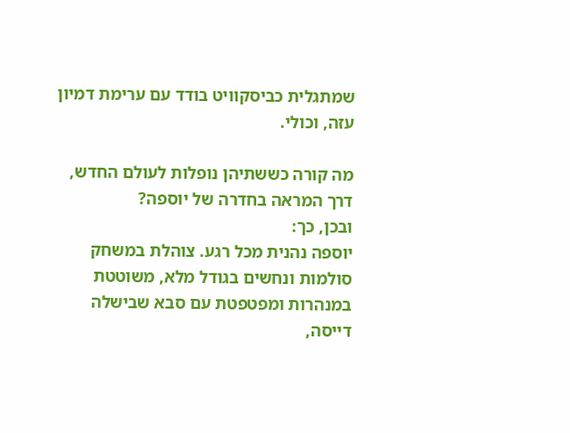שמתגלית כביסקוויט בודד עם ערימת דמיון עזה, וכולי.

מה קורה כששתיהן נופלות לעולם החדש, דרך המראה בחדרה של יוספה?
ובכן, כך:
יוספה נהנית מכל רגע. צוהלת במשחק סולמות ונחשים בגודל מלא, משוטטת במנהרות ומפטפטת עם סבא שבישלה דייסה,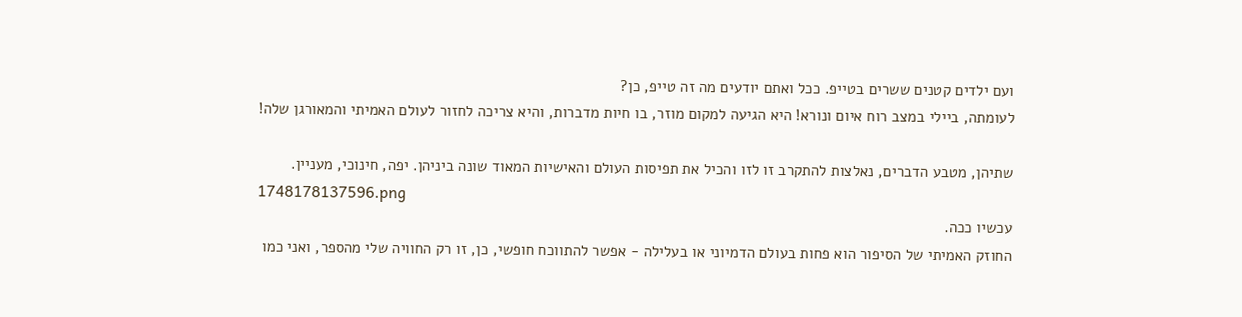ועם ילדים קטנים ששרים בטייפ. ככל ואתם יודעים מה זה טייפ, כן?
לעומתה, ביילי במצב רוח איום ונורא! היא הגיעה למקום מוזר, בו חיות מדברות, והיא צריכה לחזור לעולם האמיתי והמאורגן שלה!

שתיהן, מטבע הדברים, נאלצות להתקרב זו לזו והכיל את תפיסות העולם והאישיות המאוד שונה ביניהן. יפה, חינוכי, מעניין.
1748178137596.png
עכשיו ככה.
החוזק האמיתי של הסיפור הוא פחות בעולם הדמיוני או בעלילה - אפשר להתווכח חופשי, כן, זו רק החוויה שלי מהספר, ואני כמו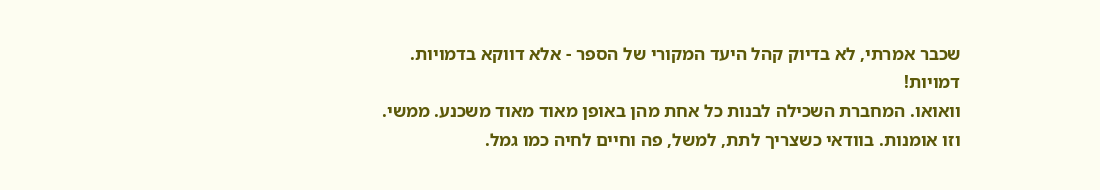שכבר אמרתי, לא בדיוק קהל היעד המקורי של הספר - אלא דווקא בדמויות.
דמויות!
וואואו. המחברת השכילה לבנות כל אחת מהן באופן מאוד מאוד משכנע. ממשי. וזו אומנות. בוודאי כשצריך לתת, למשל, פה וחיים לחיה כמו גמל.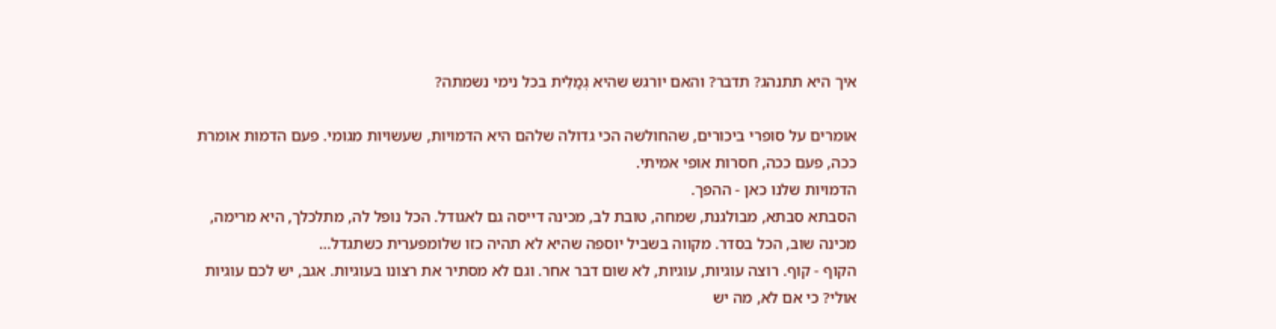איך היא תתנהג? תדבר? והאם יורגש שהיא גְמַלִית בכל נימי נשמתה?

אומרים על סופרי ביכורים, שהחולשה הכי גדולה שלהם היא הדמויות, שעשויות מגומי. פעם הדמות אומרת ככה, פעם ככה, חסרות אופי אמיתי.
הדמויות שלנו כאן - ההפך.
הסבתא סבתא, מבולגנת, שמחה, טובת לב, מכינה דייסה גם לאגודל. הכל נופל לה, מתלכלך, היא מרימה, מכינה שוב, הכל בסדר. מקווה בשביל יוספה שהיא לא תהיה כזו שלומפערית כשתגדל...
הקוף - קוף. רוצה עוגיות, עוגיות, לא שום דבר אחר. וגם לא מסתיר את רצונו בעוגיות. אגב, יש לכם עוגיות אולי? כי אם לא, מה יש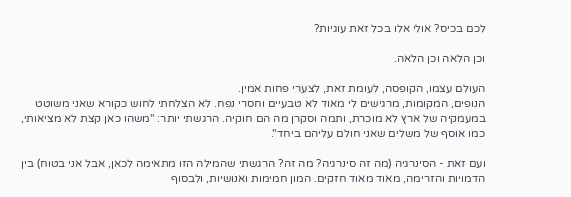לכם בכיס? אולי אלו בכל זאת עוגיות?

וכן הלאה וכן הלאה.

העולם עצמו, הקופסה, לעומת זאת, לצערי פחות אמין.
הנופים, המקומות, מרגישים לי מאוד לא טבעיים וחסרי נפח. לא הצלחתי לחוש כקורא שאני משוטט במעמקיה של ארץ לא מוכרת, ותמה וסקרן מה הם חוקיה. הרגשתי יותר: "משהו כאן קצת לא מציאותי, כמו אוסף של משלים שאני חולם עליהם ביחד".

ועם זאת - הסינרגיה (מה זה סינרגיה? מה זה? הרגשתי שהמילה הזו מתאימה לכאן, אבל אני בטוח) בין הדמויות והזרימה, מאוד מאוד חזקים. המון חמימות ואנושיות, ולבסוף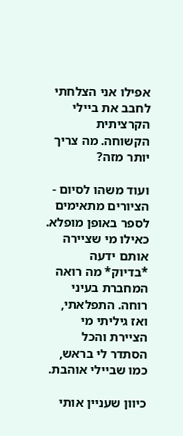אפילו אני הצלחתי לחבב את ביילי הקרציתית הקשוחה. מה צריך יותר מזה?

ועוד משהו לסיום -
הציורים מתאימים לספר באופן מופלא. כאילו מי שציירה אותם ידעה *בדיוק* מה רואה המחברת בעיני רוחה. התפלאתי, ואז גיליתי מי הציירת והכל הסתדר לי בראש, כמו שביילי אוהבת.

כיוון שעניין אותי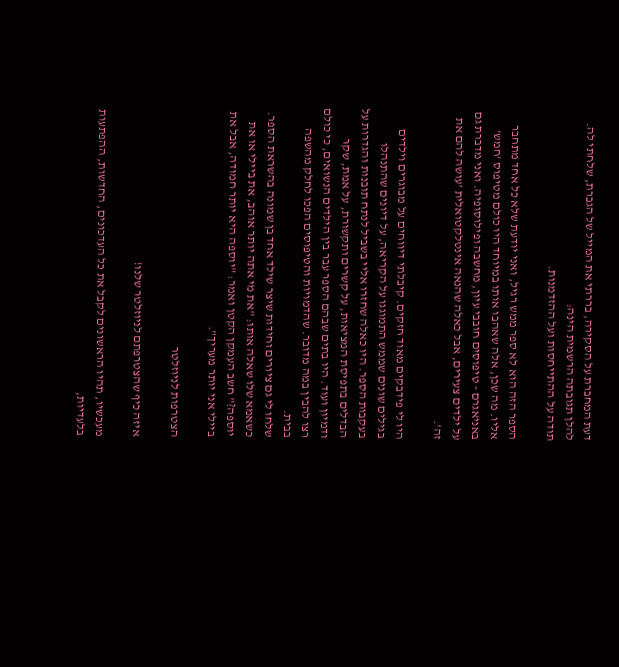דעת המחברת על הסקירה, בררתי את המייל של הגברת, שלחתי לה.
להלן תגובתה הרשמית הינה:
תודה על ההתייחסות ועל ההזדמנות.

הספר הזה הוא לא ספר ממש רגיל, ואני יודעת שלא כל אחד מתחבר אליו. מה שכן, אלה שאהבו אותו במיוחד היו כולם מטיפוס 'חמש' באניאגרם - טיפוסים חובבי עיון, מחשבה ופילוסופיה. ואני מדברת גם על ילדים צעירים, אבל כאלה שהנאה אינטלקטואלית 'עושה להם את זה'.

היו לי פידבקים מאוד חזקים. קיבלתי דיווחים על מבוגרים וילדים בגילים שונים שממש התמוגגו על הקריאה, על דיונים שהתנהלו בעקבות הספר. היו כאלה שחזרו אליי בשביל לנתח תובנות והגדרות על הבדלים בתפיסת המציאות, על קשרים ותקשורת, על אמת, שקר ודמיון ועוד. היו בתים שבהם הספר עבר בין הילדים הנשואים, כי כולם רצו להבין במה מדובר. שהדמויות והטיפוסים הפכו לחלק מהשפה בבית.
שלחו לי גם ציורים וחידות שיצר שילד אחד בן שמונה בהשראת הספר. כשאמא שלו שאלה אותו: "את מי אתה יותר אוהב, את ביילי או את יוספה?" חשב העמקן הקטן ואמר: "יוספה היא יותר חמודה, אבל את ביילי אני יותר מעריך".

הצטרפות לניוזלטר

איזה כיף שהצטרפתם לניוזלטר שלנו!

מעכשיו, תהיו הראשונים לקבל את כל העדכונים, החדשות, ההפתעות בלעדיות,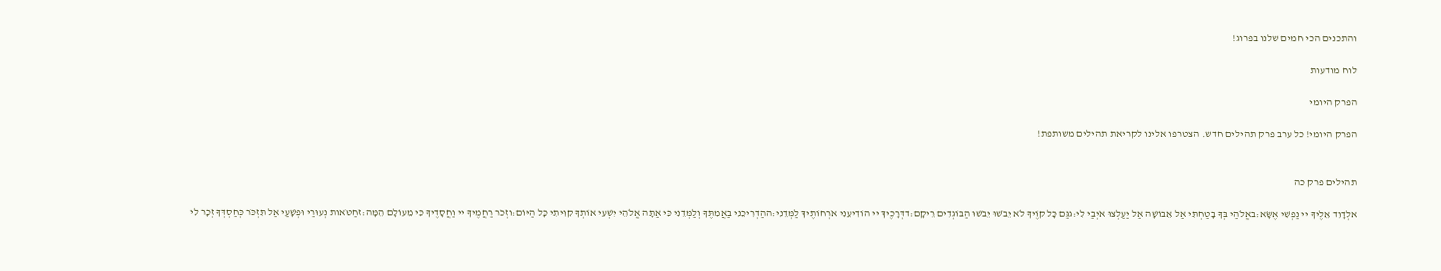והתכנים הכי חמים שלנו בפרוג!

לוח מודעות

הפרק היומי

הפרק היומי! כל ערב פרק תהילים חדש. הצטרפו אלינו לקריאת תהילים משותפת!


תהילים פרק כה

אלְדָוִד אֵלֶיךָ יי נַפְשִׁי אֶשָּׂא:באֱלֹהַי בְּךָ בָטַחְתִּי אַל אֵבוֹשָׁה אַל יַעַלְצוּ אֹיְבַי לִי:גגַּם כָּל קוֶֹיךָ לֹא יֵבֹשׁוּ יֵבֹשׁוּ הַבּוֹגְדִים רֵיקָם:דדְּרָכֶיךָ יי הוֹדִיעֵנִי אֹרְחוֹתֶיךָ לַמְּדֵנִי:ההַדְרִיכֵנִי בַאֲמִתֶּךָ וְלַמְּדֵנִי כִּי אַתָּה אֱלֹהֵי יִשְׁעִי אוֹתְךָ קִוִּיתִי כָּל הַיּוֹם:וזְכֹר רַחֲמֶיךָ יי וַחֲסָדֶיךָ כִּי מֵעוֹלָם הֵמָּה:זחַטֹּאות נְעוּרַי וּפְשָׁעַי אַל תִּזְכֹּר כְּחַסְדְּךָ זְכָר לִי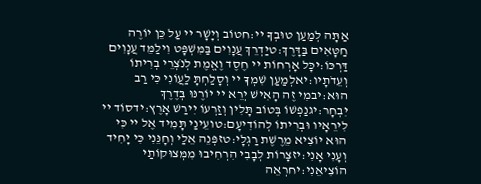אַתָּה לְמַעַן טוּבְךָ יי:חטוֹב וְיָשָׁר יי עַל כֵּן יוֹרֶה חַטָּאִים בַּדָּרֶךְ:טיַדְרֵךְ עֲנָוִים בַּמִּשְׁפָּט וִילַמֵּד עֲנָוִים דַּרְכּוֹ:יכָּל אָרְחוֹת יי חֶסֶד וֶאֱמֶת לְנֹצְרֵי בְרִיתוֹ וְעֵדֹתָיו:יאלְמַעַן שִׁמְךָ יי וְסָלַחְתָּ לַעֲוֹנִי כִּי רַב הוּא:יבמִי זֶה הָאִישׁ יְרֵא יי יוֹרֶנּוּ בְּדֶרֶךְ יִבְחָר:יגנַפְשׁוֹ בְּטוֹב תָּלִין וְזַרְעוֹ יִירַשׁ אָרֶץ:ידסוֹד יי לִירֵאָיו וּבְרִיתוֹ לְהוֹדִיעָם:טועֵינַי תָּמִיד אֶל יי כִּי הוּא יוֹצִיא מֵרֶשֶׁת רַגְלָי:טזפְּנֵה אֵלַי וְחָנֵּנִי כִּי יָחִיד וְעָנִי אָנִי:יזצָרוֹת לְבָבִי הִרְחִיבוּ מִמְּצוּקוֹתַי הוֹצִיאֵנִי:יחרְאֵה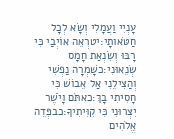עָנְיִי וַעֲמָלִי וְשָׂא לְכָל חַטֹּאותָי:יטרְאֵה אוֹיְבַי כִּי רָבּוּ וְשִׂנְאַת חָמָס שְׂנֵאוּנִי:כשָׁמְרָה נַפְשִׁי וְהַצִּילֵנִי אַל אֵבוֹשׁ כִּי חָסִיתִי בָךְ:כאתֹּם וָיֹשֶׁר יִצְּרוּנִי כִּי קִוִּיתִיךָ:כבפְּדֵה אֱלֹהִים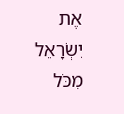אֶת יִשְׂרָאֵל מִכֹּל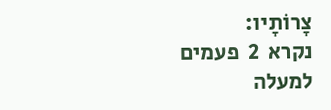צָרוֹתָיו:
נקרא  2  פעמים
למעלה